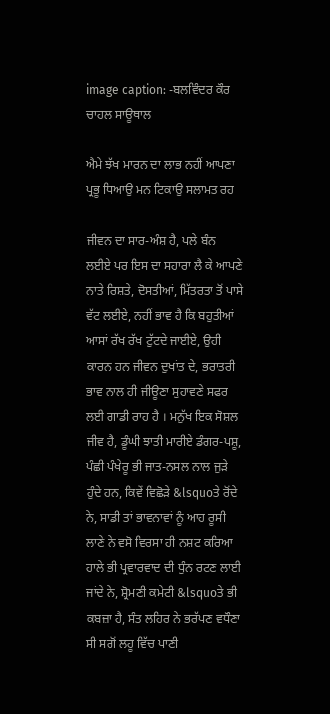image caption: -ਬਲਵਿੰਦਰ ਕੌਰ ਚਾਹਲ ਸਾਊਥਾਲ

ਐਮੇ ਝੱਖ ਮਾਰਨ ਦਾ ਲਾਭ ਨਹੀਂ ਆਪਣਾ ਪ੍ਰਭੂ ਧਿਆਉ ਮਨ ਟਿਕਾਉ ਸਲਾਮਤ ਰਹ

ਜੀਵਨ ਦਾ ਸਾਰ-ਅੰਸ਼ ਹੈ, ਪਲੇ ਬੰਨ ਲਈਏ ਪਰ ਇਸ ਦਾ ਸਹਾਰਾ ਲੈ ਕੇ ਆਪਣੇ ਨਾਤੇ ਰਿਸ਼ਤੇ, ਦੋਸਤੀਆਂ, ਮਿੱਤਰਤਾ ਤੋਂ ਪਾਸੇ ਵੱਟ ਲਈਏ, ਨਹੀਂ ਭਾਵ ਹੈ ਕਿ ਬਹੁਤੀਆਂ ਆਸਾਂ ਰੱਖ ਰੱਖ ਟੁੱਟਦੇ ਜਾਈਏ, ਉਹੀ ਕਾਰਨ ਹਨ ਜੀਵਨ ਦੁਖਾਂਤ ਦੇ, ਭਰਾਤਰੀ ਭਾਵ ਨਾਲ ਹੀ ਜੀਊਣਾ ਸੁਹਾਵਣੇ ਸਫਰ ਲਈ ਗਾਡੀ ਰਾਹ ਹੈ । ਮਨੁੱਖ ਇਕ ਸੋਸ਼ਲ ਜੀਵ ਹੈ, ਡੂੰਘੀ ਝਾਤੀ ਮਾਰੀਏ ਡੰਗਰ-ਪਸ਼ੂ, ਪੰਛੀ ਪੰਖੇਰੂ ਭੀ ਜਾਤ-ਨਸਲ ਨਾਲ ਜੁੜੇ ਹੁੰਦੇ ਹਨ, ਕਿਵੇਂ ਵਿਛੋੜੇ &lsquoਤੇ ਰੋਂਦੇ ਨੇ, ਸਾਡੀ ਤਾਂ ਭਾਵਨਾਵਾਂ ਨੂੰ ਆਹ ਰੂਸੀ ਲਾਣੇ ਨੇ ਵਸੋ ਵਿਰਸਾ ਹੀ ਨਸ਼ਟ ਕਰਿਆ ਹਾਲੇ ਭੀ ਪ੍ਰਵਾਰਵਾਦ ਦੀ ਧੁੰਨ ਰਟਣ ਲਾਈ ਜਾਂਦੇ ਨੇ, ਸ਼੍ਰੋਮਣੀ ਕਮੇਟੀ &lsquoਤੇ ਭੀ ਕਬਜ਼ਾ ਹੈ, ਸੰਤ ਲਹਿਰ ਨੇ ਭਰੱਪਣ ਵਧੌਣਾ ਸੀ ਸਗੋਂ ਲਹੂ ਵਿੱਚ ਪਾਣੀ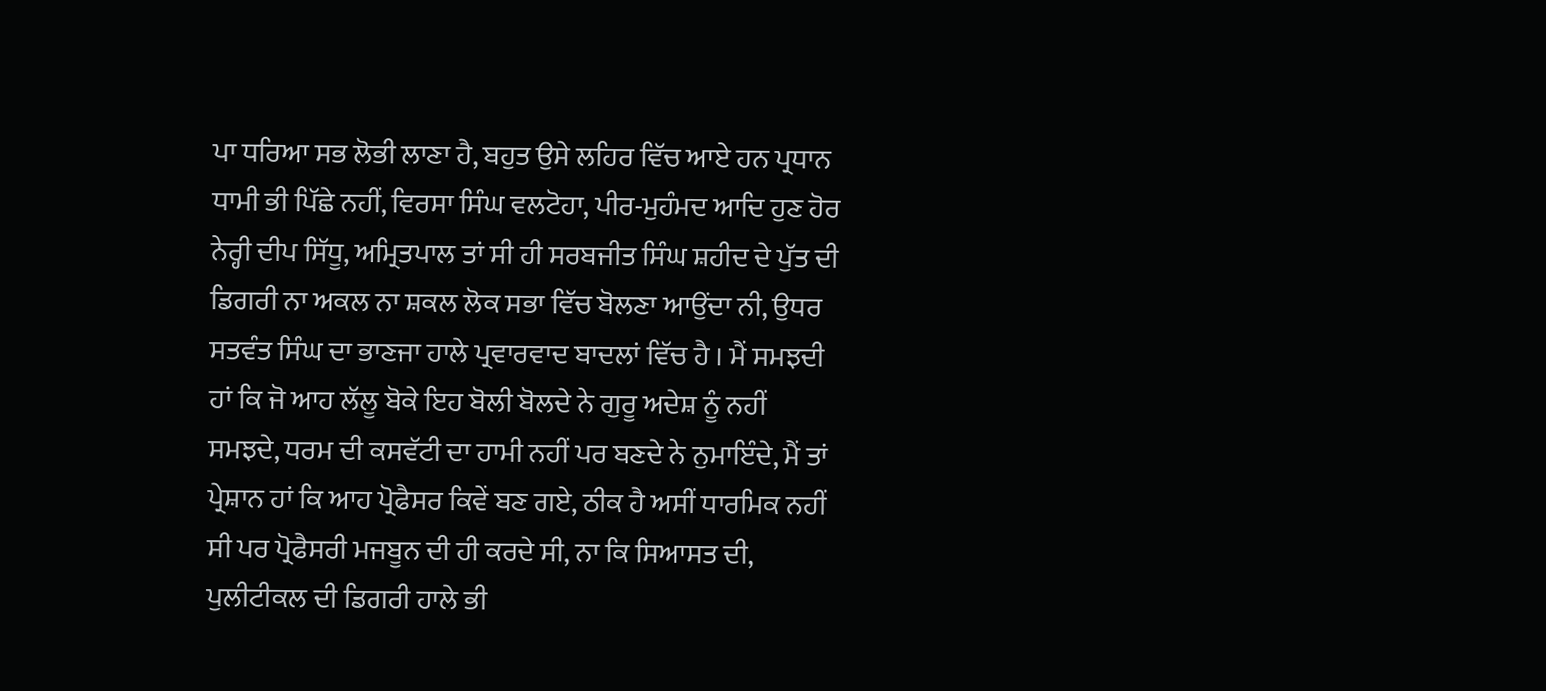ਪਾ ਧਰਿਆ ਸਭ ਲੋਭੀ ਲਾਣਾ ਹੈ, ਬਹੁਤ ਉਸੇ ਲਹਿਰ ਵਿੱਚ ਆਏ ਹਨ ਪ੍ਰਧਾਨ ਧਾਮੀ ਭੀ ਪਿੱਛੇ ਨਹੀਂ, ਵਿਰਸਾ ਸਿੰਘ ਵਲਟੋਹਾ, ਪੀਰ-ਮੁਹੰਮਦ ਆਦਿ ਹੁਣ ਹੋਰ ਨੇਰ੍ਹੀ ਦੀਪ ਸਿੱਧੂ, ਅਮ੍ਰਿਤਪਾਲ ਤਾਂ ਸੀ ਹੀ ਸਰਬਜੀਤ ਸਿੰਘ ਸ਼ਹੀਦ ਦੇ ਪੁੱਤ ਦੀ ਡਿਗਰੀ ਨਾ ਅਕਲ ਨਾ ਸ਼ਕਲ ਲੋਕ ਸਭਾ ਵਿੱਚ ਬੋਲਣਾ ਆਉਂਦਾ ਨੀ, ਉਧਰ ਸਤਵੰਤ ਸਿੰਘ ਦਾ ਭਾਣਜਾ ਹਾਲੇ ਪ੍ਰਵਾਰਵਾਦ ਬਾਦਲਾਂ ਵਿੱਚ ਹੈ । ਮੈਂ ਸਮਝਦੀ ਹਾਂ ਕਿ ਜੋ ਆਹ ਲੱਲੂ ਬੋਕੇ ਇਹ ਬੋਲੀ ਬੋਲਦੇ ਨੇ ਗੁਰੂ ਅਦੇਸ਼ ਨੂੰ ਨਹੀਂ ਸਮਝਦੇ, ਧਰਮ ਦੀ ਕਸਵੱਟੀ ਦਾ ਹਾਮੀ ਨਹੀਂ ਪਰ ਬਣਦੇ ਨੇ ਨੁਮਾਇੰਦੇ, ਮੈਂ ਤਾਂ ਪ੍ਰੇਸ਼ਾਨ ਹਾਂ ਕਿ ਆਹ ਪ੍ਰੋਫੈਸਰ ਕਿਵੇਂ ਬਣ ਗਏ, ਠੀਕ ਹੈ ਅਸੀਂ ਧਾਰਮਿਕ ਨਹੀਂ ਸੀ ਪਰ ਪ੍ਰੋਫੈਸਰੀ ਮਜਬੂਨ ਦੀ ਹੀ ਕਰਦੇ ਸੀ, ਨਾ ਕਿ ਸਿਆਸਤ ਦੀ, ਪੁਲੀਟੀਕਲ ਦੀ ਡਿਗਰੀ ਹਾਲੇ ਭੀ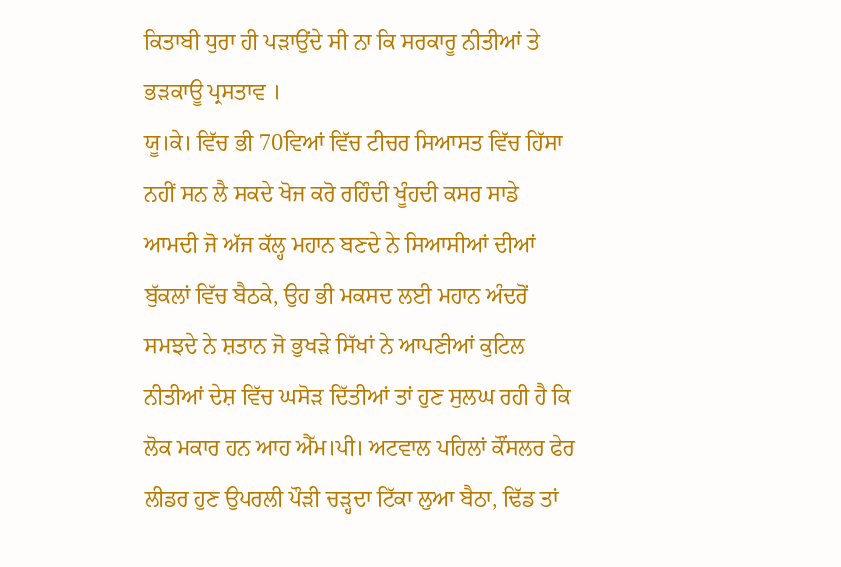ਕਿਤਾਬੀ ਧੁਰਾ ਹੀ ਪੜਾਉਂਦੇ ਸੀ ਨਾ ਕਿ ਸਰਕਾਰੂ ਨੀਤੀਆਂ ਤੇ ਭੜਕਾਊ ਪ੍ਰਸਤਾਵ ।
ਯੂ।ਕੇ। ਵਿੱਚ ਭੀ 70ਵਿਆਂ ਵਿੱਚ ਟੀਚਰ ਸਿਆਸਤ ਵਿੱਚ ਹਿੱਸਾ ਨਹੀਂ ਸਨ ਲੈ ਸਕਦੇ ਖੋਜ ਕਰੋ ਰਹਿੰਦੀ ਖੂੰਹਦੀ ਕਸਰ ਸਾਡੇ ਆਮਦੀ ਜੋ ਅੱਜ ਕੱਲ੍ਹ ਮਹਾਨ ਬਣਦੇ ਨੇ ਸਿਆਸੀਆਂ ਦੀਆਂ ਬੁੱਕਲਾਂ ਵਿੱਚ ਬੈਠਕੇ, ਉਹ ਭੀ ਮਕਸਦ ਲਈ ਮਹਾਨ ਅੰਦਰੋਂ ਸਮਝਦੇ ਨੇ ਸ਼ਤਾਨ ਜੋ ਭੁਖੜੇ ਸਿੱਖਾਂ ਨੇ ਆਪਣੀਆਂ ਕੁਟਿਲ ਨੀਤੀਆਂ ਦੇਸ਼ ਵਿੱਚ ਘਸੋੜ ਦਿੱਤੀਆਂ ਤਾਂ ਹੁਣ ਸੁਲਘ ਰਹੀ ਹੈ ਕਿ ਲੋਕ ਮਕਾਰ ਹਨ ਆਹ ਐੱਮ।ਪੀ। ਅਟਵਾਲ ਪਹਿਲਾਂ ਕੌਂਸਲਰ ਫੇਰ ਲੀਡਰ ਹੁਣ ਉਪਰਲੀ ਪੌੜੀ ਚੜ੍ਹਦਾ ਟਿੱਕਾ ਲੁਆ ਬੈਠਾ, ਢਿੱਡ ਤਾਂ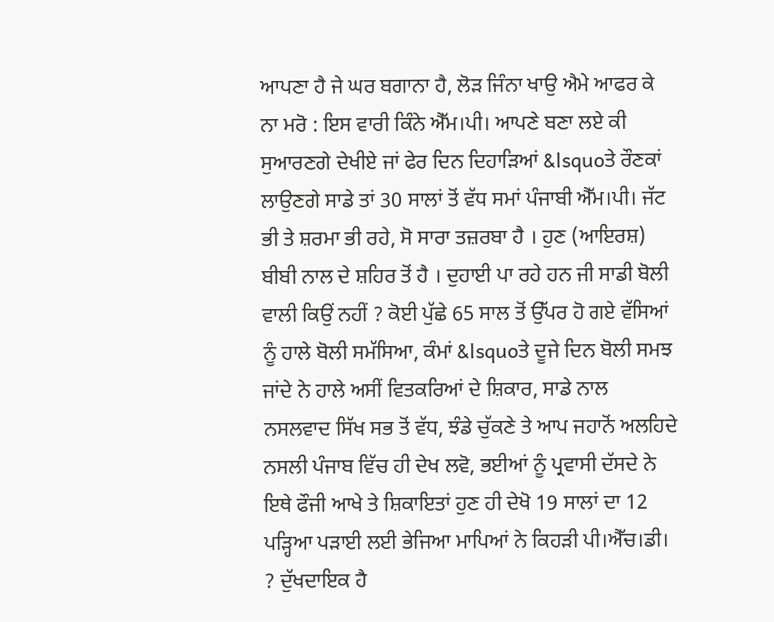ਆਪਣਾ ਹੈ ਜੇ ਘਰ ਬਗਾਨਾ ਹੈ, ਲੋੜ ਜਿੰਨਾ ਖਾਉ ਐਮੇ ਆਫਰ ਕੇ ਨਾ ਮਰੋ : ਇਸ ਵਾਰੀ ਕਿੰਨੇ ਐੱਮ।ਪੀ। ਆਪਣੇ ਬਣਾ ਲਏ ਕੀ ਸੁਆਰਣਗੇ ਦੇਖੀਏ ਜਾਂ ਫੇਰ ਦਿਨ ਦਿਹਾੜਿਆਂ &lsquoਤੇ ਰੌਣਕਾਂ ਲਾਉਣਗੇ ਸਾਡੇ ਤਾਂ 30 ਸਾਲਾਂ ਤੋਂ ਵੱਧ ਸਮਾਂ ਪੰਜਾਬੀ ਐੱਮ।ਪੀ। ਜੱਟ ਭੀ ਤੇ ਸ਼ਰਮਾ ਭੀ ਰਹੇ, ਸੋ ਸਾਰਾ ਤਜ਼ਰਬਾ ਹੈ । ਹੁਣ (ਆਇਰਸ਼) ਬੀਬੀ ਨਾਲ ਦੇ ਸ਼ਹਿਰ ਤੋਂ ਹੈ । ਦੁਹਾਈ ਪਾ ਰਹੇ ਹਨ ਜੀ ਸਾਡੀ ਬੋਲੀ ਵਾਲੀ ਕਿਉਂ ਨਹੀਂ ? ਕੋਈ ਪੁੱਛੇ 65 ਸਾਲ ਤੋਂ ਉੱਪਰ ਹੋ ਗਏ ਵੱਸਿਆਂ ਨੂੰ ਹਾਲੇ ਬੋਲੀ ਸਮੱਸਿਆ, ਕੰਮਾਂ &lsquoਤੇ ਦੂਜੇ ਦਿਨ ਬੋਲੀ ਸਮਝ ਜਾਂਦੇ ਨੇ ਹਾਲੇ ਅਸੀਂ ਵਿਤਕਰਿਆਂ ਦੇ ਸ਼ਿਕਾਰ, ਸਾਡੇ ਨਾਲ ਨਸਲਵਾਦ ਸਿੱਖ ਸਭ ਤੋਂ ਵੱਧ, ਝੰਡੇ ਚੁੱਕਣੇ ਤੇ ਆਪ ਜਹਾਨੋਂ ਅਲਹਿਦੇ ਨਸਲੀ ਪੰਜਾਬ ਵਿੱਚ ਹੀ ਦੇਖ ਲਵੋ, ਭਈਆਂ ਨੂੰ ਪ੍ਰਵਾਸੀ ਦੱਸਦੇ ਨੇ ਇਥੇ ਫੌਜੀ ਆਖੇ ਤੇ ਸ਼ਿਕਾਇਤਾਂ ਹੁਣ ਹੀ ਦੇਖੋ 19 ਸਾਲਾਂ ਦਾ 12 ਪੜ੍ਹਿਆ ਪੜਾਈ ਲਈ ਭੇਜਿਆ ਮਾਪਿਆਂ ਨੇ ਕਿਹੜੀ ਪੀ।ਐੱਚ।ਡੀ। ? ਦੁੱਖਦਾਇਕ ਹੈ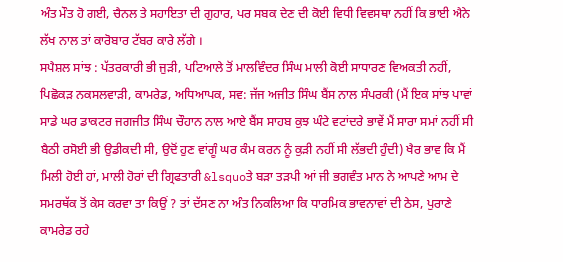ਅੰਤ ਮੌਤ ਹੋ ਗਈ, ਚੈਨਲ ਤੇ ਸਹਾਇਤਾ ਦੀ ਗੁਹਾਰ, ਪਰ ਸਬਕ ਦੇਣ ਦੀ ਕੋਈ ਵਿਧੀ ਵਿਵਸਥਾ ਨਹੀਂ ਕਿ ਭਾਈ ਐਨੇ ਲੱਖ ਨਾਲ ਤਾਂ ਕਾਰੋਬਾਰ ਟੱਬਰ ਕਾਰੇ ਲੱਗੇ ।
ਸਪੈਸ਼ਲ ਸਾਂਝ : ਪੱਤਰਕਾਰੀ ਭੀ ਜੁੜੀ, ਪਟਿਆਲੇ ਤੋਂ ਮਾਲਵਿੰਦਰ ਸਿੰਘ ਮਾਲੀ ਕੋਈ ਸਾਧਾਰਣ ਵਿਅਕਤੀ ਨਹੀਂ, ਪਿਛੋਕੜ ਨਕਸਲਵਾੜੀ, ਕਾਮਰੇਡ, ਅਧਿਆਪਕ, ਸਵ: ਜੱਜ ਅਜੀਤ ਸਿੰਘ ਬੈਂਸ ਨਾਲ ਸੰਪਰਕੀ (ਮੈਂ ਇਕ ਸਾਂਝ ਪਾਵਾਂ ਸਾਡੇ ਘਰ ਡਾਕਟਰ ਜਗਜੀਤ ਸਿੰਘ ਚੌਹਾਨ ਨਾਲ ਆਏ ਬੈਂਸ ਸਾਹਬ ਕੁਝ ਘੰਟੇ ਵਟਾਂਦਰੇ ਭਾਵੇਂ ਮੈਂ ਸਾਰਾ ਸਮਾਂ ਨਹੀਂ ਸੀ ਬੈਠੀ ਰਸੋਈ ਭੀ ਉਡੀਕਦੀ ਸੀ, ਉਦੋਂ ਹੁਣ ਵਾਂਗੂੰ ਘਰ ਕੰਮ ਕਰਨ ਨੂੰ ਕੁੜੀ ਨਹੀਂ ਸੀ ਲੱਭਦੀ ਹੁੰਦੀ) ਖੈਰ ਭਾਵ ਕਿ ਮੈਂ ਮਿਲੀ ਹੋਈ ਹਾਂ, ਮਾਲੀ ਹੋਰਾਂ ਦੀ ਗ੍ਰਿਫਤਾਰੀ &lsquoਤੇ ਬੜਾ ਤੜਪੀ ਆਂ ਜੀ ਭਗਵੰਤ ਮਾਨ ਨੇ ਆਪਣੇ ਆਮ ਦੇ ਸਮਰਥੱਕ ਤੋਂ ਕੇਸ ਕਰਵਾ ਤਾ ਕਿਉਂ ? ਤਾਂ ਦੱਸਣ ਨਾ ਅੰਤ ਨਿਕਲਿਆ ਕਿ ਧਾਰਮਿਕ ਭਾਵਨਾਵਾਂ ਦੀ ਠੇਸ, ਪੁਰਾਣੇ ਕਾਮਰੇਡ ਰਹੇ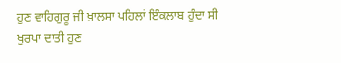ਹੁਣ ਵਾਹਿਗੁਰੂ ਜੀ ਖ਼ਾਲਸਾ ਪਹਿਲਾਂ ਇੰਕਲਾਬ ਹੁੰਦਾ ਸੀ ਖੁਰਪਾ ਦਾਤੀ ਹੁਣ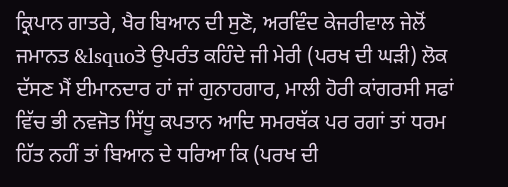ਕ੍ਰਿਪਾਨ ਗਾਤਰੇ, ਖੈਰ ਬਿਆਨ ਦੀ ਸੁਣੋ, ਅਰਵਿੰਦ ਕੇਜਰੀਵਾਲ ਜੇਲੋਂ ਜਮਾਨਤ &lsquoਤੇ ਉਪਰੰਤ ਕਹਿੰਦੇ ਜੀ ਮੇਰੀ (ਪਰਖ ਦੀ ਘੜੀ) ਲੋਕ ਦੱਸਣ ਮੈਂ ਈਮਾਨਦਾਰ ਹਾਂ ਜਾਂ ਗੁਨਾਹਗਾਰ, ਮਾਲੀ ਹੋਰੀ ਕਾਂਗਰਸੀ ਸਫਾਂ ਵਿੱਚ ਭੀ ਨਵਜੋਤ ਸਿੱਧੂ ਕਪਤਾਨ ਆਦਿ ਸਮਰਥੱਕ ਪਰ ਰਗਾਂ ਤਾਂ ਧਰਮ ਹਿੱਤ ਨਹੀਂ ਤਾਂ ਬਿਆਨ ਦੇ ਧਰਿਆ ਕਿ (ਪਰਖ ਦੀ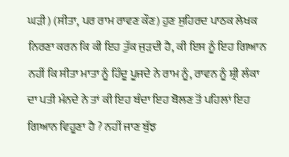ਘੜੀ) (ਸੀਤਾ, ਪਰ ਰਾਮ ਰਾਵਣ ਕੌਣ) ਹੁਣ ਸੁਹਿਰਦ ਪਾਠਕ ਲੇਖਕ ਨਿਰਣਾ ਕਰਨ ਕਿ ਕੀ ਇਹ ਤੁੱਕ ਜੁੜਦੀ ਹੈ, ਕੀ ਇਸ ਨੂੰ ਇਹ ਗਿਆਨ ਨਹੀਂ ਕਿ ਸੀਤਾ ਮਾਤਾ ਨੂੰ ਹਿੰਦੂ ਪੂਜਦੇ ਨੇ ਰਾਮ ਨੂੰ, ਰਾਵਨ ਨੂੰ ਸ਼੍ਰੀ ਲੰਕਾ ਦਾ ਪਤੀ ਮੰਨਦੇ ਨੇ ਤਾਂ ਕੀ ਇਹ ਬੰਦਾ ਇਹ ਬੋਲਣ ਤੋਂ ਪਹਿਲਾਂ ਇਹ ਗਿਆਨ ਵਿਹੂਣਾ ਹੈ ? ਨਹੀਂ ਜਾਣ ਬੁੱਝ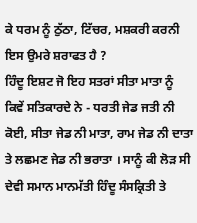ਕੇ ਧਰਮ ਨੂੰ ਠੁੱਠਾ, ਟਿੱਚਰ, ਮਸ਼ਕਰੀ ਕਰਨੀ ਇਸ ਉਮਰੇ ਸ਼ਰਾਫਤ ਹੈ ?
ਹਿੰਦੂ ਇਸ਼ਟ ਜੋ ਇਹ ਸਤਰਾਂ ਸੀਤਾ ਮਾਤਾ ਨੂੰ ਕਿਵੇਂ ਸਤਿਕਾਰਦੇ ਨੇ - ਧਰਤੀ ਜੇਡ ਜਤੀ ਨੀ ਕੋਈ, ਸੀਤਾ ਜੇਡ ਨੀ ਮਾਤਾ, ਰਾਮ ਜੇਡ ਨੀ ਦਾਤਾ ਤੇ ਲਛਮਣ ਜੇਡ ਨੀ ਭਰਾਤਾ । ਸਾਨੂੰ ਕੀ ਲੋੜ ਸੀ ਦੇਵੀ ਸਮਾਨ ਮਾਨਮੱਤੀ ਹਿੰਦੂ ਸੰਸਕ੍ਰਿਤੀ ਤੇ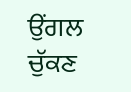ਉਂਗਲ ਚੁੱਕਣ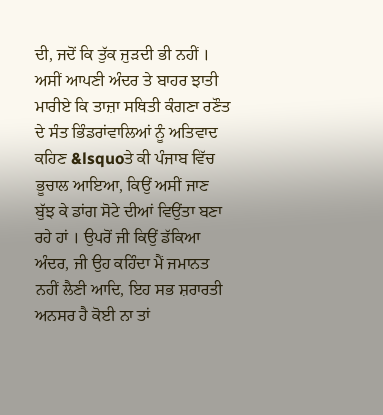ਦੀ, ਜਦੋਂ ਕਿ ਤੁੱਕ ਜੁੜਦੀ ਭੀ ਨਹੀਂ । ਅਸੀਂ ਆਪਣੀ ਅੰਦਰ ਤੇ ਬਾਹਰ ਝਾਤੀ ਮਾਰੀਏ ਕਿ ਤਾਜ਼ਾ ਸਥਿਤੀ ਕੰਗਣਾ ਰਣੌਤ ਦੇ ਸੰਤ ਭਿੰਡਰਾਂਵਾਲਿਆਂ ਨੂੰ ਅਤਿਵਾਦ ਕਹਿਣ &lsquoਤੇ ਕੀ ਪੰਜਾਬ ਵਿੱਚ ਭੂਚਾਲ ਆਇਆ, ਕਿਉਂ ਅਸੀਂ ਜਾਣ ਬੁੱਝ ਕੇ ਡਾਂਗ ਸੋਟੇ ਦੀਆਂ ਵਿਉਂਤਾ ਬਣਾ ਰਹੇ ਹਾਂ । ਉਪਰੋਂ ਜੀ ਕਿਉਂ ਡੱਕਿਆ ਅੰਦਰ, ਜੀ ਉਹ ਕਹਿੰਦਾ ਮੈਂ ਜਮਾਨਤ ਨਹੀਂ ਲੈਣੀ ਆਦਿ, ਇਹ ਸਭ ਸ਼ਰਾਰਤੀ ਅਨਸਰ ਹੈ ਕੋਈ ਨਾ ਤਾਂ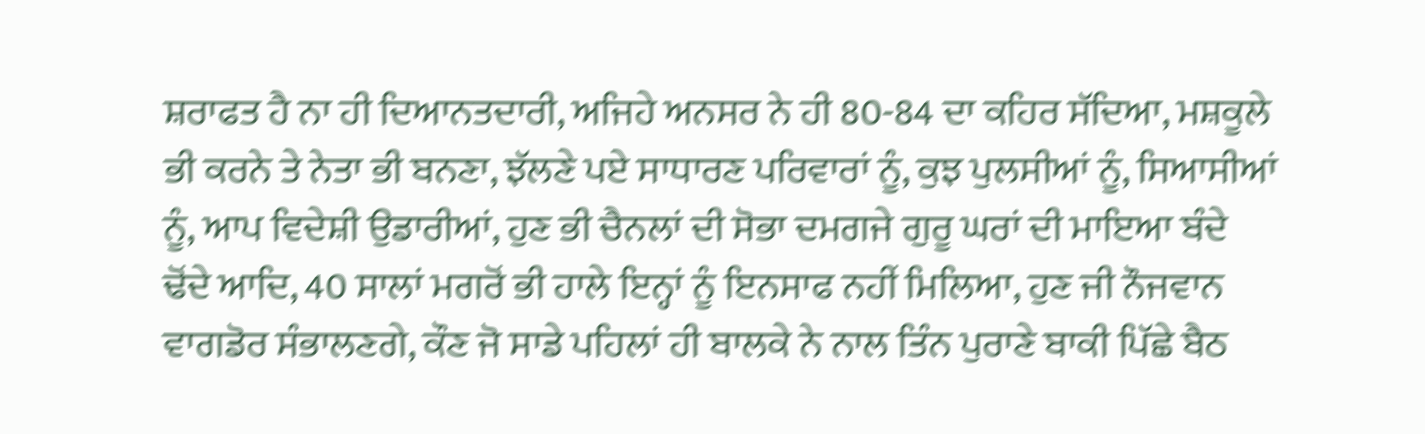ਸ਼ਰਾਫਤ ਹੈ ਨਾ ਹੀ ਦਿਆਨਤਦਾਰੀ, ਅਜਿਹੇ ਅਨਸਰ ਨੇ ਹੀ 80-84 ਦਾ ਕਹਿਰ ਸੱਦਿਆ, ਮਸ਼ਕੂਲੇ ਭੀ ਕਰਨੇ ਤੇ ਨੇਤਾ ਭੀ ਬਨਣਾ, ਝੱਲਣੇ ਪਏ ਸਾਧਾਰਣ ਪਰਿਵਾਰਾਂ ਨੂੰ, ਕੁਝ ਪੁਲਸੀਆਂ ਨੂੰ, ਸਿਆਸੀਆਂ ਨੂੰ, ਆਪ ਵਿਦੇਸ਼ੀ ਉਡਾਰੀਆਂ, ਹੁਣ ਭੀ ਚੈਨਲਾਂ ਦੀ ਸੋਭਾ ਦਮਗਜੇ ਗੁਰੂ ਘਰਾਂ ਦੀ ਮਾਇਆ ਬੰਦੇ ਢੋਂਦੇ ਆਦਿ, 40 ਸਾਲਾਂ ਮਗਰੋਂ ਭੀ ਹਾਲੇ ਇਨ੍ਹਾਂ ਨੂੰ ਇਨਸਾਫ ਨਹੀਂ ਮਿਲਿਆ, ਹੁਣ ਜੀ ਨੌਜਵਾਨ ਵਾਗਡੋਰ ਸੰਭਾਲਣਗੇ, ਕੌਣ ਜੋ ਸਾਡੇ ਪਹਿਲਾਂ ਹੀ ਬਾਲਕੇ ਨੇ ਨਾਲ ਤਿੰਨ ਪੁਰਾਣੇ ਬਾਕੀ ਪਿੱਛੇ ਬੈਠ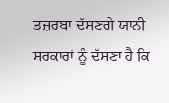ਤਜ਼ਰਬਾ ਦੱਸਣਗੇ ਯਾਨੀ ਸਰਕਾਰਾਂ ਨੂੰ ਦੱਸਣਾ ਹੈ ਕਿ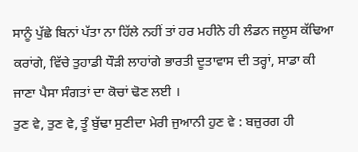ਸਾਨੂੰ ਪੁੱਛੇ ਬਿਨਾਂ ਪੱਤਾ ਨਾ ਹਿੱਲੇ ਨਹੀਂ ਤਾਂ ਹਰ ਮਹੀਨੇ ਹੀ ਲੰਡਨ ਜਲੂਸ ਕੱਢਿਆ ਕਰਾਂਗੇ, ਵਿੱਚੇ ਤੁਹਾਡੀ ਧੌੜੀ ਲਾਹਾਂਗੇ ਭਾਰਤੀ ਦੂਤਾਵਾਸ ਦੀ ਤਰ੍ਹਾਂ, ਸਾਡਾ ਕੀ ਜਾਣਾ ਪੈਸਾ ਸੰਗਤਾਂ ਦਾ ਕੋਚਾਂ ਢੋਣ ਲਈ ।
ਤੁਣ ਵੇ, ਤੁਣ ਵੇ, ਤੂੰ ਬੁੱਢਾ ਸੁਣੀਦਾ ਮੇਰੀ ਜੁਆਨੀ ਹੁਣ ਵੇ : ਬਜ਼ੁਰਗ ਹੀ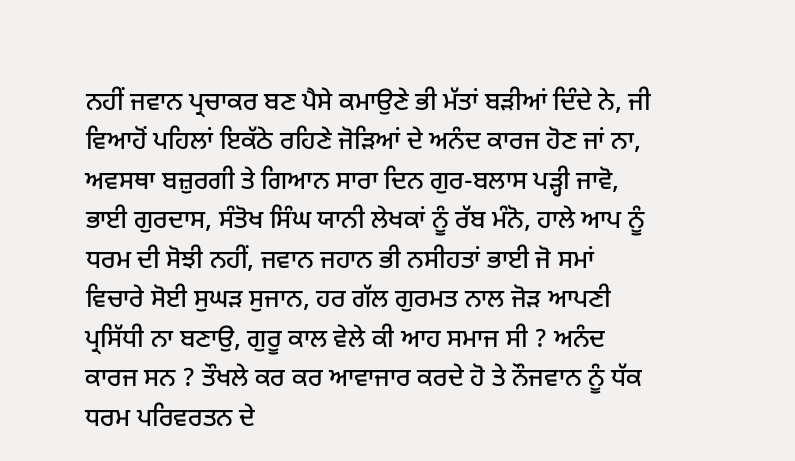ਨਹੀਂ ਜਵਾਨ ਪ੍ਰਚਾਕਰ ਬਣ ਪੈਸੇ ਕਮਾਉਣੇ ਭੀ ਮੱਤਾਂ ਬੜੀਆਂ ਦਿੰਦੇ ਨੇ, ਜੀ ਵਿਆਹੋਂ ਪਹਿਲਾਂ ਇਕੱਠੇ ਰਹਿਣੇ ਜੋੜਿਆਂ ਦੇ ਅਨੰਦ ਕਾਰਜ ਹੋਣ ਜਾਂ ਨਾ, ਅਵਸਥਾ ਬਜ਼ੁਰਗੀ ਤੇ ਗਿਆਨ ਸਾਰਾ ਦਿਨ ਗੁਰ-ਬਲਾਸ ਪੜ੍ਹੀ ਜਾਵੋ, ਭਾਈ ਗੁਰਦਾਸ, ਸੰਤੋਖ ਸਿੰਘ ਯਾਨੀ ਲੇਖਕਾਂ ਨੂੰ ਰੱਬ ਮੰਨੋ, ਹਾਲੇ ਆਪ ਨੂੰ ਧਰਮ ਦੀ ਸੋਝੀ ਨਹੀਂ, ਜਵਾਨ ਜਹਾਨ ਭੀ ਨਸੀਹਤਾਂ ਭਾਈ ਜੋ ਸਮਾਂ ਵਿਚਾਰੇ ਸੋਈ ਸੁਘੜ ਸੁਜਾਨ, ਹਰ ਗੱਲ ਗੁਰਮਤ ਨਾਲ ਜੋੜ ਆਪਣੀ ਪ੍ਰਸਿੱਧੀ ਨਾ ਬਣਾਉ, ਗੁਰੂ ਕਾਲ ਵੇਲੇ ਕੀ ਆਹ ਸਮਾਜ ਸੀ ? ਅਨੰਦ ਕਾਰਜ ਸਨ ? ਤੌਖਲੇ ਕਰ ਕਰ ਆਵਾਜਾਰ ਕਰਦੇ ਹੋ ਤੇ ਨੌਜਵਾਨ ਨੂੰ ਧੱਕ ਧਰਮ ਪਰਿਵਰਤਨ ਦੇ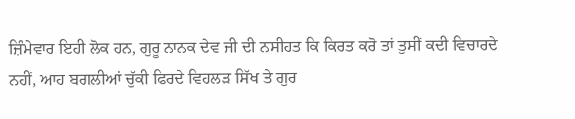ਜ਼ਿੰਮੇਵਾਰ ਇਹੀ ਲੋਕ ਹਨ, ਗੁਰੂ ਨਾਨਕ ਦੇਵ ਜੀ ਦੀ ਨਸੀਹਤ ਕਿ ਕਿਰਤ ਕਰੋ ਤਾਂ ਤੁਸੀਂ ਕਦੀ ਵਿਚਾਰਦੇ ਨਹੀਂ, ਆਹ ਬਗਲੀਆਂ ਚੁੱਕੀ ਫਿਰਦੇ ਵਿਹਲੜ ਸਿੱਖ ਤੇ ਗੁਰ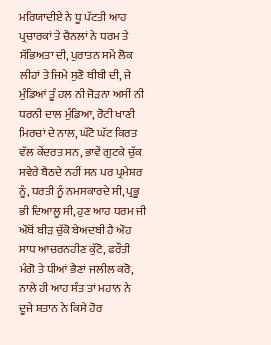ਮਰਿਯਾਦੀਏ ਨੇ ਧੂ ਪੱਟਤੀ ਆਹ ਪ੍ਰਚਾਰਕਾਂ ਤੇ ਚੈਨਲਾਂ ਨੇ ਧਰਮ ਤੇ ਸੱਭਿਅਤਾ ਦੀ, ਪੁਰਾਤਨ ਸਮੇਂ ਲੋਕ ਲੀਹਾਂ ਤੇ ਜਿਮੇ ਸੁਣੋ ਬੀਬੀ ਦੀ, ਜੇ ਮੁੰਡਿਆਂ ਤੂੰ ਹਲ ਨੀ ਜੋੜਨਾ ਅਸੀਂ ਨੀ ਧਰਨੀ ਦਾਲ ਮੁੰਡਿਆ, ਰੋਟੀ ਖਾਣੀ ਮਿਰਚਾਂ ਦੇ ਨਾਲ, ਘੱਟੋ ਘੱਟ ਕਿਰਤ ਵੱਲ ਕੇਂਦਰਤ ਸਨ, ਭਾਵੇਂ ਗੁਟਕੇ ਚੁੱਕ ਸਵੇਰੇ ਬੈਠਦੇ ਨਹੀਂ ਸਨ ਪਰ ਪ੍ਰਮੇਸ਼ਰ ਨੂੰ, ਧਰਤੀ ਨੂੰ ਨਮਸਕਾਰਦੇ ਸੀ, ਪ੍ਰਭੂ ਭੀ ਦਿਆਲੂ ਸੀ, ਹੁਣ ਆਹ ਧਰਮ ਜੀ ਔਥੋਂ ਬੀੜ ਚੁੱਕੋ ਬੇਅਦਬੀ ਹੈ ਔਹ ਸਾਧ ਆਚਰਨਹੀਣ ਕੁੱਟੋ, ਫਰੌਤੀ ਮੰਗੋ ਤੇ ਧੀਆਂ ਭੈਣਾਂ ਜਲੀਲ ਕਰੋ, ਨਾਲੇ ਹੀ ਆਹ ਸੰਤ ਤਾਂ ਮਹਾਨ ਨੇ ਦੂਜੇ ਸ਼ਤਾਨ ਨੇ ਕਿਸੇ ਹੋਰ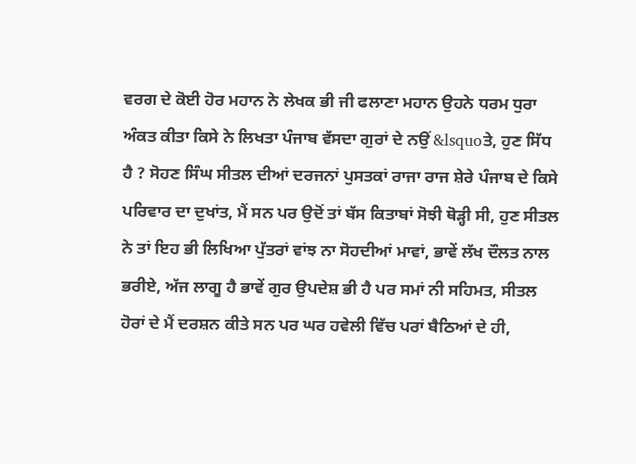ਵਰਗ ਦੇ ਕੋਈ ਹੋਰ ਮਹਾਨ ਨੇ ਲੇਖਕ ਭੀ ਜੀ ਫਲਾਣਾ ਮਹਾਨ ਉਹਨੇ ਧਰਮ ਧੁਰਾ ਅੰਕਤ ਕੀਤਾ ਕਿਸੇ ਨੇ ਲਿਖਤਾ ਪੰਜਾਬ ਵੱਸਦਾ ਗੁਰਾਂ ਦੇ ਨਉਂ &lsquoਤੇ, ਹੁਣ ਸਿੱਧ ਹੈ ? ਸੋਹਣ ਸਿੰਘ ਸੀਤਲ ਦੀਆਂ ਦਰਜਨਾਂ ਪੁਸਤਕਾਂ ਰਾਜਾ ਰਾਜ ਸ਼ੇਰੇ ਪੰਜਾਬ ਦੇ ਕਿਸੇ ਪਰਿਵਾਰ ਦਾ ਦੁਖਾਂਤ, ਮੈਂ ਸਨ ਪਰ ਉਦੋਂ ਤਾਂ ਬੱਸ ਕਿਤਾਬਾਂ ਸੋਝੀ ਥੋੜ੍ਹੀ ਸੀ, ਹੁਣ ਸੀਤਲ ਨੇ ਤਾਂ ਇਹ ਭੀ ਲਿਖਿਆ ਪੁੱਤਰਾਂ ਵਾਂਝ ਨਾ ਸੋਹਦੀਆਂ ਮਾਵਾਂ, ਭਾਵੇਂ ਲੱਖ ਦੌਲਤ ਨਾਲ ਭਰੀਏ, ਅੱਜ ਲਾਗੂ ਹੈ ਭਾਵੇਂ ਗੁਰ ਉਪਦੇਸ਼ ਭੀ ਹੈ ਪਰ ਸਮਾਂ ਨੀ ਸਹਿਮਤ, ਸੀਤਲ ਹੋਰਾਂ ਦੇ ਮੈਂ ਦਰਸ਼ਨ ਕੀਤੇ ਸਨ ਪਰ ਘਰ ਹਵੇਲੀ ਵਿੱਚ ਪਰਾਂ ਬੈਠਿਆਂ ਦੇ ਹੀ,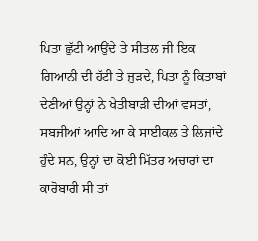ਪਿਤਾ ਛੁੱਟੀ ਆਉਂਦੇ ਤੇ ਸੀਤਲ ਜੀ ਇਕ ਗਿਆਨੀ ਦੀ ਹੱਟੀ ਤੇ ਜੁੜਦੇ, ਪਿਤਾ ਨੂੰ ਕਿਤਾਬਾਂ ਦੇਣੀਆਂ ਉਨ੍ਹਾਂ ਨੇ ਖੇਤੀਬਾੜੀ ਦੀਆਂ ਵਸਤਾਂ, ਸਬਜੀਆਂ ਆਦਿ ਆ ਕੇ ਸਾਈਕਲ ਤੇ ਲਿਜਾਂਦੇ ਹੁੰਦੇ ਸਨ, ਉਨ੍ਹਾਂ ਦਾ ਕੋਈ ਮਿੱਤਰ ਅਚਾਰਾਂ ਦਾ ਕਾਰੋਬਾਰੀ ਸੀ ਤਾਂ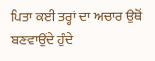ਪਿਤਾ ਕਈ ਤਰ੍ਹਾਂ ਦਾ ਅਚਾਰ ਉਥੋਂ ਬਣਵਾਉਂਦੇ ਹੁੰਦੇ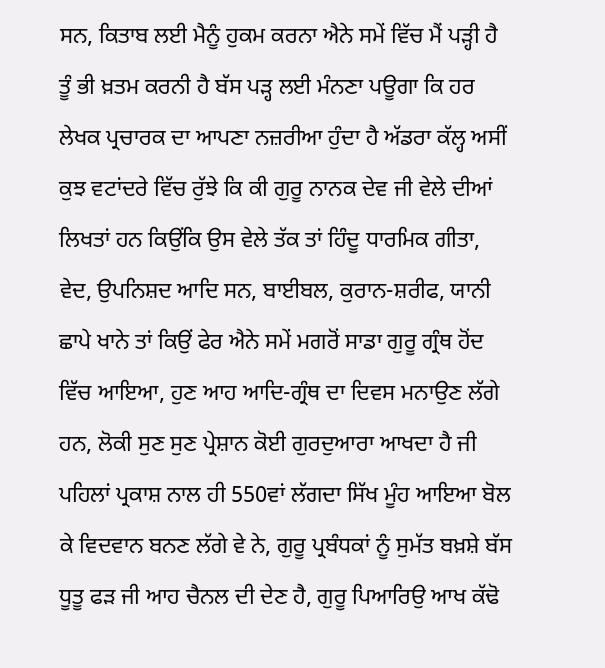ਸਨ, ਕਿਤਾਬ ਲਈ ਮੈਨੂੰ ਹੁਕਮ ਕਰਨਾ ਐਨੇ ਸਮੇਂ ਵਿੱਚ ਮੈਂ ਪੜ੍ਹੀ ਹੈ ਤੂੰ ਭੀ ਖ਼ਤਮ ਕਰਨੀ ਹੈ ਬੱਸ ਪੜ੍ਹ ਲਈ ਮੰਨਣਾ ਪਊਗਾ ਕਿ ਹਰ ਲੇਖਕ ਪ੍ਰਚਾਰਕ ਦਾ ਆਪਣਾ ਨਜ਼ਰੀਆ ਹੁੰਦਾ ਹੈ ਅੱਡਰਾ ਕੱਲ੍ਹ ਅਸੀਂ ਕੁਝ ਵਟਾਂਦਰੇ ਵਿੱਚ ਰੁੱਝੇ ਕਿ ਕੀ ਗੁਰੂ ਨਾਨਕ ਦੇਵ ਜੀ ਵੇਲੇ ਦੀਆਂ ਲਿਖਤਾਂ ਹਨ ਕਿਉਂਕਿ ਉਸ ਵੇਲੇ ਤੱਕ ਤਾਂ ਹਿੰਦੂ ਧਾਰਮਿਕ ਗੀਤਾ, ਵੇਦ, ਉਪਨਿਸ਼ਦ ਆਦਿ ਸਨ, ਬਾਈਬਲ, ਕੁਰਾਨ-ਸ਼ਰੀਫ, ਯਾਨੀ ਛਾਪੇ ਖਾਨੇ ਤਾਂ ਕਿਉਂ ਫੇਰ ਐਨੇ ਸਮੇਂ ਮਗਰੋਂ ਸਾਡਾ ਗੁਰੂ ਗ੍ਰੰਥ ਹੋਂਦ ਵਿੱਚ ਆਇਆ, ਹੁਣ ਆਹ ਆਦਿ-ਗ੍ਰੰਥ ਦਾ ਦਿਵਸ ਮਨਾਉਣ ਲੱਗੇ ਹਨ, ਲੋਕੀ ਸੁਣ ਸੁਣ ਪ੍ਰੇਸ਼ਾਨ ਕੋਈ ਗੁਰਦੁਆਰਾ ਆਖਦਾ ਹੈ ਜੀ ਪਹਿਲਾਂ ਪ੍ਰਕਾਸ਼ ਨਾਲ ਹੀ 550ਵਾਂ ਲੱਗਦਾ ਸਿੱਖ ਮੂੰਹ ਆਇਆ ਬੋਲ ਕੇ ਵਿਦਵਾਨ ਬਨਣ ਲੱਗੇ ਵੇ ਨੇ, ਗੁਰੂ ਪ੍ਰਬੰਧਕਾਂ ਨੂੰ ਸੁਮੱਤ ਬਖ਼ਸ਼ੇ ਬੱਸ ਧੂਤੂ ਫੜ ਜੀ ਆਹ ਚੈਨਲ ਦੀ ਦੇਣ ਹੈ, ਗੁਰੂ ਪਿਆਰਿਉ ਆਖ ਕੱਢੋ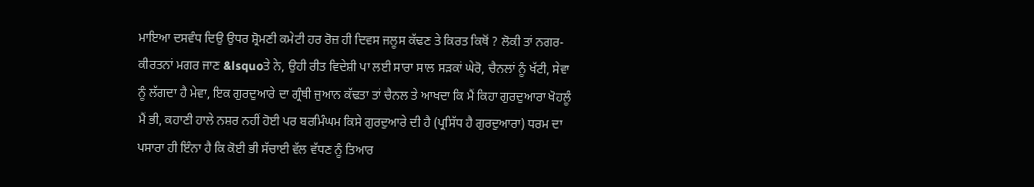ਮਾਇਆ ਦਸਵੰਧ ਦਿਉ ਉਧਰ ਸ਼੍ਰੋਮਣੀ ਕਮੇਟੀ ਹਰ ਰੋਜ਼ ਹੀ ਦਿਵਸ ਜਲੂਸ ਕੱਢਣ ਤੇ ਕਿਰਤ ਕਿਥੋਂ ? ਲੋਕੀ ਤਾਂ ਨਗਰ-ਕੀਰਤਨਾਂ ਮਗਰ ਜਾਣ &lsquoਤੇ ਨੇ, ਉਹੀ ਰੀਤ ਵਿਦੇਸ਼ੀ ਪਾ ਲਈ ਸਾਰਾ ਸਾਲ ਸੜਕਾਂ ਘੇਰੋ, ਚੈਨਲਾਂ ਨੂੰ ਖੱਟੀ, ਸੇਵਾ ਨੂੰ ਲੱਗਦਾ ਹੈ ਮੇਵਾ, ਇਕ ਗੁਰਦੁਆਰੇ ਦਾ ਗ੍ਰੰਥੀ ਜੁਆਨ ਕੱਢਤਾ ਤਾਂ ਚੈਨਲ ਤੇ ਆਖਦਾ ਕਿ ਮੈਂ ਕਿਹਾ ਗੁਰਦੁਆਰਾ ਖੋਹਲੂੰ ਮੈਂ ਭੀ, ਕਹਾਣੀ ਹਾਲੇ ਨਸ਼ਰ ਨਹੀਂ ਹੋਈ ਪਰ ਬਰਮਿੰਘਮ ਕਿਸੇ ਗੁਰਦੁਆਰੇ ਦੀ ਹੈ (ਪ੍ਰਸਿੱਧ ਹੈ ਗੁਰਦੁਆਰਾ) ਧਰਮ ਦਾ ਪਸਾਰਾ ਹੀ ਇੰਨਾ ਹੈ ਕਿ ਕੋਈ ਭੀ ਸੱਚਾਈ ਵੱਲ ਵੱਧਣ ਨੂੰ ਤਿਆਰ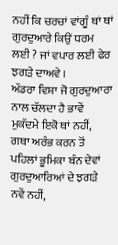ਨਹੀਂ ਕਿ ਚਰਚਾਂ ਵਾਂਗੂੰ ਥਾਂ ਥਾਂ ਗੁਰਦੁਆਰੇ ਕਿਉਂ ਧਰਮ ਲਈ ? ਜਾਂ ਵਪਾਰ ਲਈ ਫੇਰ ਝਗੜੇ ਦਾਅਵੇ ।
ਅੱਡਰਾ ਵਿਸ਼ਾ ਜੋ ਗੁਰਦੁਆਰਾ ਨਾਲ ਚੱਲਦਾ ਹੈ ਭਾਵੇਂ ਮੁਕੱਦਮੇ ਇਕੋ ਥਾਂ ਨਹੀਂ, ਗਥਾ ਅਰੰਭ ਕਰਨ ਤੋਂ ਪਹਿਲਾਂ ਭੂਮਿਕਾ ਬੰਨ ਦੇਵਾਂ ਗੁਰਦੁਆਰਿਆਂ ਦੇ ਝਗੜੇ ਨਵੇਂ ਨਹੀਂ,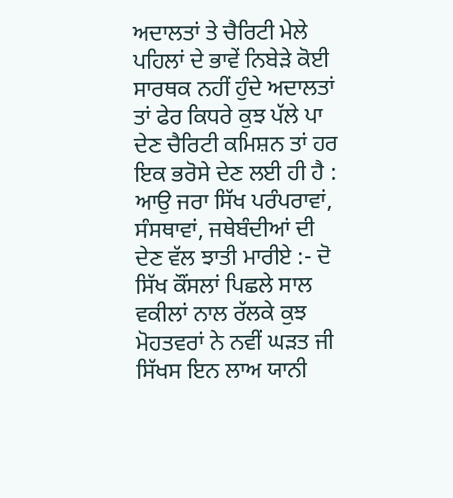ਅਦਾਲਤਾਂ ਤੇ ਚੈਰਿਟੀ ਮੇਲੇ ਪਹਿਲਾਂ ਦੇ ਭਾਵੇਂ ਨਿਬੇੜੇ ਕੋਈ ਸਾਰਥਕ ਨਹੀਂ ਹੁੰਦੇ ਅਦਾਲਤਾਂ ਤਾਂ ਫੇਰ ਕਿਧਰੇ ਕੁਝ ਪੱਲੇ ਪਾ ਦੇਣ ਚੈਰਿਟੀ ਕਮਿਸ਼ਨ ਤਾਂ ਹਰ ਇਕ ਭਰੋਸੇ ਦੇਣ ਲਈ ਹੀ ਹੈ : ਆਉ ਜਰਾ ਸਿੱਖ ਪਰੰਪਰਾਵਾਂ, ਸੰਸਥਾਵਾਂ, ਜਥੇਬੰਦੀਆਂ ਦੀ ਦੇਣ ਵੱਲ ਝਾਤੀ ਮਾਰੀਏ :- ਦੋ ਸਿੱਖ ਕੌਂਸਲਾਂ ਪਿਛਲੇ ਸਾਲ ਵਕੀਲਾਂ ਨਾਲ ਰੱਲਕੇ ਕੁਝ ਮੋਹਤਵਰਾਂ ਨੇ ਨਵੀਂ ਘੜਤ ਜੀ ਸਿੱਖਸ ਇਨ ਲਾਅ ਯਾਨੀ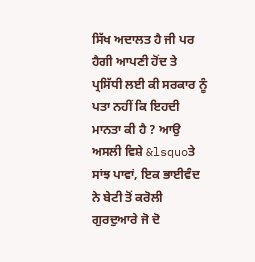ਸਿੱਖ ਅਦਾਲਤ ਹੈ ਜੀ ਪਰ ਹੈਗੀ ਆਪਣੀ ਹੋਂਦ ਤੇ ਪ੍ਰਸਿੱਧੀ ਲਈ ਕੀ ਸਰਕਾਰ ਨੂੰ ਪਤਾ ਨਹੀਂ ਕਿ ਇਹਦੀ ਮਾਨਤਾ ਕੀ ਹੈ ? ਆਉ ਅਸਲੀ ਵਿਸ਼ੇ &lsquoਤੇ ਸਾਂਝ ਪਾਵਾਂ, ਇਕ ਭਾਈਵੰਦ ਨੇ ਬੇਟੀ ਤੋਂ ਕਰੋਲੀ ਗੁਰਦੁਆਰੇ ਜੋ ਦੋ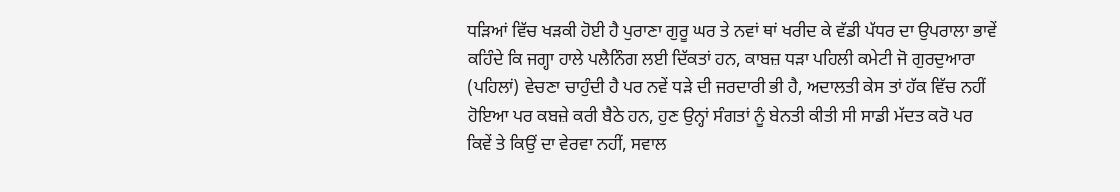ਧੜਿਆਂ ਵਿੱਚ ਖੜਕੀ ਹੋਈ ਹੈ ਪੁਰਾਣਾ ਗੁਰੂ ਘਰ ਤੇ ਨਵਾਂ ਥਾਂ ਖਰੀਦ ਕੇ ਵੱਡੀ ਪੱਧਰ ਦਾ ਉਪਰਾਲਾ ਭਾਵੇਂ ਕਹਿੰਦੇ ਕਿ ਜਗ੍ਹਾ ਹਾਲੇ ਪਲੈਨਿੰਗ ਲਈ ਦਿੱਕਤਾਂ ਹਨ, ਕਾਬਜ਼ ਧੜਾ ਪਹਿਲੀ ਕਮੇਟੀ ਜੋ ਗੁਰਦੁਆਰਾ (ਪਹਿਲਾਂ) ਵੇਚਣਾ ਚਾਹੁੰਦੀ ਹੈ ਪਰ ਨਵੇਂ ਧੜੇ ਦੀ ਜਰਦਾਰੀ ਭੀ ਹੈ, ਅਦਾਲਤੀ ਕੇਸ ਤਾਂ ਹੱਕ ਵਿੱਚ ਨਹੀਂ ਹੋਇਆ ਪਰ ਕਬਜ਼ੇ ਕਰੀ ਬੈਠੇ ਹਨ, ਹੁਣ ਉਨ੍ਹਾਂ ਸੰਗਤਾਂ ਨੂੰ ਬੇਨਤੀ ਕੀਤੀ ਸੀ ਸਾਡੀ ਮੱਦਤ ਕਰੋ ਪਰ ਕਿਵੇਂ ਤੇ ਕਿਉਂ ਦਾ ਵੇਰਵਾ ਨਹੀਂ, ਸਵਾਲ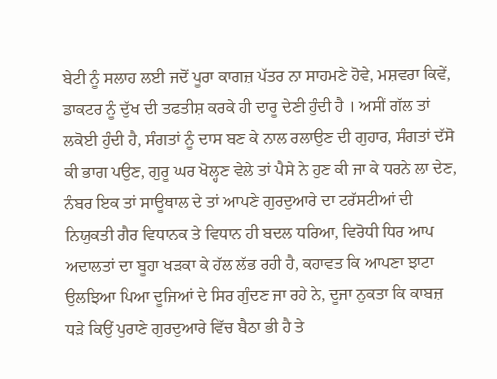ਬੇਟੀ ਨੂੰ ਸਲਾਹ ਲਈ ਜਦੋਂ ਪੂਰਾ ਕਾਗਜ਼ ਪੱਤਰ ਨਾ ਸਾਹਮਣੇ ਹੋਵੇ, ਮਸ਼ਵਰਾ ਕਿਵੇਂ, ਡਾਕਟਰ ਨੂੰ ਦੁੱਖ ਦੀ ਤਫਤੀਸ਼ ਕਰਕੇ ਹੀ ਦਾਰੂ ਦੇਣੀ ਹੁੰਦੀ ਹੈ । ਅਸੀਂ ਗੱਲ ਤਾਂ ਲਕੋਈ ਹੁੰਦੀ ਹੈ, ਸੰਗਤਾਂ ਨੂੰ ਦਾਸ ਬਣ ਕੇ ਨਾਲ ਰਲਾਉਣ ਦੀ ਗੁਹਾਰ, ਸੰਗਤਾਂ ਦੱਸੋ ਕੀ ਭਾਗ ਪਉਣ, ਗੁਰੂ ਘਰ ਖੋਲ੍ਹਣ ਵੇਲੇ ਤਾਂ ਪੈਸੇ ਨੇ ਹੁਣ ਕੀ ਜਾ ਕੇ ਧਰਨੇ ਲਾ ਦੇਣ, ਨੰਬਰ ਇਕ ਤਾਂ ਸਾਊਥਾਲ ਦੇ ਤਾਂ ਆਪਣੇ ਗੁਰਦੁਆਰੇ ਦਾ ਟਰੱਸਟੀਆਂ ਦੀ ਨਿਯੁਕਤੀ ਗੈਰ ਵਿਧਾਨਕ ਤੇ ਵਿਧਾਨ ਹੀ ਬਦਲ ਧਰਿਆ, ਵਿਰੋਧੀ ਧਿਰ ਆਪ ਅਦਾਲਤਾਂ ਦਾ ਬੂਹਾ ਖੜਕਾ ਕੇ ਹੱਲ ਲੱਭ ਰਹੀ ਹੈ, ਕਹਾਵਤ ਕਿ ਆਪਣਾ ਝਾਟਾ ਉਲਝਿਆ ਪਿਆ ਦੂਜਿਆਂ ਦੇ ਸਿਰ ਗੁੰਦਣ ਜਾ ਰਹੇ ਨੇ, ਦੂਜਾ ਨੁਕਤਾ ਕਿ ਕਾਬਜ਼ ਧੜੇ ਕਿਉਂ ਪੁਰਾਣੇ ਗੁਰਦੁਆਰੇ ਵਿੱਚ ਬੈਠਾ ਭੀ ਹੈ ਤੇ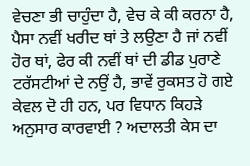ਵੇਚਣਾ ਭੀ ਚਾਹੁੰਦਾ ਹੈ, ਵੇਚ ਕੇ ਕੀ ਕਰਨਾ ਹੈ, ਪੈਸਾ ਨਵੀਂ ਖਰੀਦ ਥਾਂ ਤੇ ਲਉਣਾ ਹੈ ਜਾਂ ਨਵੀਂ ਹੋਰ ਥਾਂ, ਫੇਰ ਕੀ ਨਵੀਂ ਥਾਂ ਦੀ ਡੀਡ ਪੁਰਾਣੇ ਟਰੱਸਟੀਆਂ ਦੇ ਨਉਂ ਹੈ, ਭਾਵੇਂ ਰੁਕਸਤ ਹੋ ਗਏ ਕੇਵਲ ਦੋ ਹੀ ਹਨ, ਪਰ ਵਿਧਾਨ ਕਿਹੜੇ ਅਨੁਸਾਰ ਕਾਰਵਾਈ ? ਅਦਾਲਤੀ ਕੇਸ ਦਾ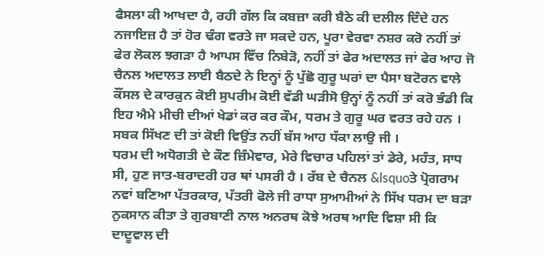ਫੈਸਲਾ ਕੀ ਆਖਦਾ ਹੈ, ਰਹੀ ਗੱਲ ਕਿ ਕਬਜ਼ਾ ਕਰੀ ਬੈਠੇ ਕੀ ਦਲੀਲ ਦਿੰਦੇ ਹਨ ਨਜਾਇਜ਼ ਹੈ ਤਾਂ ਹੋਰ ਢੰਗ ਵਰਤੇ ਜਾ ਸਕਦੇ ਹਨ, ਪੂਰਾ ਵੇਰਵਾ ਨਸ਼ਰ ਕਰੋ ਨਹੀਂ ਤਾਂ ਫੇਰ ਲੋਕਲ ਝਗੜਾ ਹੈ ਆਪਸ ਵਿੱਚ ਨਿਬੇੜੋ, ਨਹੀਂ ਤਾਂ ਫੇਰ ਅਦਾਲਤ ਜਾਂ ਫੇਰ ਆਹ ਜੋ ਚੈਨਲ ਅਦਾਲਤ ਲਾਈ ਬੈਠਦੇ ਨੇ ਇਨ੍ਹਾਂ ਨੂੰ ਪੁੱਛੋ ਗੁਰੂ ਘਰਾਂ ਦਾ ਪੈਸਾ ਬਟੋਰਨ ਵਾਲੇ ਕੌਂਸਲ ਦੇ ਕਾਰਕੁਨ ਕੋਈ ਸੁਪਰੀਮ ਕੋਈ ਵੱਡੀ ਘੜੀਸੋ ਉਨ੍ਹਾਂ ਨੂੰ ਨਹੀਂ ਤਾਂ ਕਰੋ ਭੰਡੀ ਕਿ ਇਹ ਐਮੇ ਮੀਚੀ ਦੀਆਂ ਖੇਡਾਂ ਕਰ ਕਰ ਕੌਮ, ਧਰਮ ਤੇ ਗੁਰੂ ਘਰ ਵਰਤ ਰਹੇ ਹਨ । ਸਬਕ ਸਿੱਖਣ ਦੀ ਤਾਂ ਕੋਈ ਵਿਉਂਤ ਨਹੀਂ ਬੱਸ ਆਹ ਧੱਕਾ ਲਾਉ ਜੀ ।
ਧਰਮ ਦੀ ਅਧੋਗਤੀ ਦੇ ਕੌਣ ਜ਼ਿੰਮੇਵਾਰ, ਮੇਰੇ ਵਿਚਾਰ ਪਹਿਲਾਂ ਤਾਂ ਡੇਰੇ, ਮਹੰਤ, ਸਾਧ ਸੀ, ਹੁਣ ਜਾਤ-ਬਰਾਦਰੀ ਹਰ ਥਾਂ ਪਸਰੀ ਹੈ । ਰੱਬ ਦੇ ਚੈਨਲ &lsquoਤੇ ਪ੍ਰੋਗਰਾਮ ਨਵਾਂ ਬਣਿਆ ਪੱਤਰਕਾਰ, ਪੱਤਰੀ ਫੋਲੇ ਜੀ ਰਾਧਾ ਸੁਆਮੀਆਂ ਨੇ ਸਿੱਖ ਧਰਮ ਦਾ ਬੜਾ ਨੁਕਸਾਨ ਕੀਤਾ ਤੇ ਗੁਰਬਾਣੀ ਨਾਲ ਅਨਰਥ ਕੋਝੇ ਅਰਥ ਆਦਿ ਵਿਸ਼ਾ ਸੀ ਕਿ ਦਾਦੂਵਾਲ ਦੀ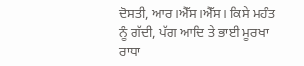ਦੋਸਤੀ, ਆਰ।ਐੱਸ।ਐੱਸ। ਕਿਸੇ ਮਹੰਤ ਨੂੰ ਗੱਦੀ, ਪੱਗ ਆਦਿ ਤੇ ਭਾਈ ਮੂਰਖਾ ਰਾਧਾ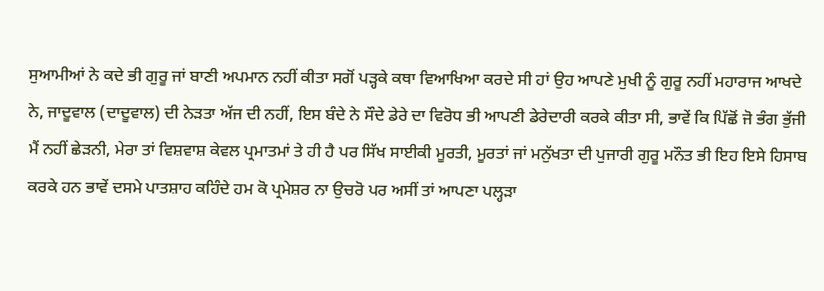ਸੁਆਮੀਆਂ ਨੇ ਕਦੇ ਭੀ ਗੁਰੂ ਜਾਂ ਬਾਣੀ ਅਪਮਾਨ ਨਹੀਂ ਕੀਤਾ ਸਗੋਂ ਪੜ੍ਹਕੇ ਕਥਾ ਵਿਆਖਿਆ ਕਰਦੇ ਸੀ ਹਾਂ ਉਹ ਆਪਣੇ ਮੁਖੀ ਨੂੰ ਗੁਰੂ ਨਹੀਂ ਮਹਾਰਾਜ ਆਖਦੇ ਨੇ, ਜਾਦੂਵਾਲ (ਦਾਦੂਵਾਲ) ਦੀ ਨੇੜਤਾ ਅੱਜ ਦੀ ਨਹੀਂ, ਇਸ ਬੰਦੇ ਨੇ ਸੌਦੇ ਡੇਰੇ ਦਾ ਵਿਰੋਧ ਭੀ ਆਪਣੀ ਡੇਰੇਦਾਰੀ ਕਰਕੇ ਕੀਤਾ ਸੀ, ਭਾਵੇਂ ਕਿ ਪਿੱਛੋਂ ਜੋ ਭੰਗ ਭੁੱਜੀ ਮੈਂ ਨਹੀਂ ਛੇੜਨੀ, ਮੇਰਾ ਤਾਂ ਵਿਸ਼ਵਾਸ਼ ਕੇਵਲ ਪ੍ਰਮਾਤਮਾਂ ਤੇ ਹੀ ਹੈ ਪਰ ਸਿੱਖ ਸਾਈਕੀ ਮੂਰਤੀ, ਮੂਰਤਾਂ ਜਾਂ ਮਨੁੱਖਤਾ ਦੀ ਪੁਜਾਰੀ ਗੁਰੂ ਮਨੌਤ ਭੀ ਇਹ ਇਸੇ ਹਿਸਾਬ ਕਰਕੇ ਹਨ ਭਾਵੇਂ ਦਸਮੇ ਪਾਤਸ਼ਾਹ ਕਹਿੰਦੇ ਹਮ ਕੋ ਪ੍ਰਮੇਸ਼ਰ ਨਾ ਉਚਰੋ ਪਰ ਅਸੀਂ ਤਾਂ ਆਪਣਾ ਪਲ੍ਹੜਾ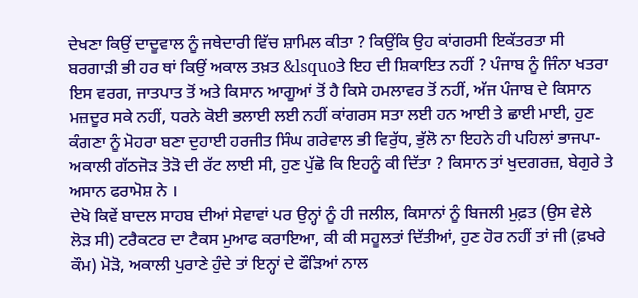ਦੇਖਣਾ ਕਿਉਂ ਦਾਦੂਵਾਲ ਨੂੰ ਜਥੇਦਾਰੀ ਵਿੱਚ ਸ਼ਾਮਿਲ ਕੀਤਾ ? ਕਿਉਂਕਿ ਉਹ ਕਾਂਗਰਸੀ ਇਕੱਤਰਤਾ ਸੀ ਬਰਗਾੜੀ ਭੀ ਹਰ ਥਾਂ ਕਿਉਂ ਅਕਾਲ ਤਖ਼ਤ &lsquoਤੇ ਇਹ ਦੀ ਸ਼ਿਕਾਇਤ ਨਹੀਂ ? ਪੰਜਾਬ ਨੂੰ ਜਿੰਨਾ ਖਤਰਾ ਇਸ ਵਰਗ, ਜਾਤਪਾਤ ਤੋਂ ਅਤੇ ਕਿਸਾਨ ਆਗੂਆਂ ਤੋਂ ਹੈ ਕਿਸੇ ਹਮਲਾਵਰ ਤੋਂ ਨਹੀਂ, ਅੱਜ ਪੰਜਾਬ ਦੇ ਕਿਸਾਨ ਮਜ਼ਦੂਰ ਸਕੇ ਨਹੀਂ, ਧਰਨੇ ਕੋਈ ਭਲਾਈ ਲਈ ਨਹੀਂ ਕਾਂਗਰਸ ਸਤਾ ਲਈ ਹਨ ਆਈ ਤੇ ਛਾਈ ਮਾਈ, ਹੁਣ ਕੰਗਣਾ ਨੂੰ ਮੋਹਰਾ ਬਣਾ ਦੁਹਾਈ ਹਰਜੀਤ ਸਿੰਘ ਗਰੇਵਾਲ ਭੀ ਵਿਰੁੱਧ, ਭੁੱਲੋ ਨਾ ਇਹਨੇ ਹੀ ਪਹਿਲਾਂ ਭਾਜਪਾ-ਅਕਾਲੀ ਗੱਠਜੋੜ ਤੋੜੋ ਦੀ ਰੱਟ ਲਾਈ ਸੀ, ਹੁਣ ਪੁੱਛੋ ਕਿ ਇਹਨੂੰ ਕੀ ਦਿੱਤਾ ? ਕਿਸਾਨ ਤਾਂ ਖੁਦਗਰਜ਼, ਬੇਗੁਰੇ ਤੇ ਅਸਾਨ ਫਰਾਮੋਸ਼ ਨੇ ।
ਦੇਖੋ ਕਿਵੇਂ ਬਾਦਲ ਸਾਹਬ ਦੀਆਂ ਸੇਵਾਵਾਂ ਪਰ ਉਨ੍ਹਾਂ ਨੂੰ ਹੀ ਜਲੀਲ, ਕਿਸਾਨਾਂ ਨੂੰ ਬਿਜਲੀ ਮੁਫ਼ਤ (ਉਸ ਵੇਲੇ ਲੋੜ ਸੀ) ਟਰੈਕਟਰ ਦਾ ਟੈਕਸ ਮੁਆਫ ਕਰਾਇਆ, ਕੀ ਕੀ ਸਹੂਲਤਾਂ ਦਿੱਤੀਆਂ, ਹੁਣ ਹੋਰ ਨਹੀਂ ਤਾਂ ਜੀ (ਫ਼ਖਰੇ ਕੌਮ) ਮੋੜੋ, ਅਕਾਲੀ ਪੁਰਾਣੇ ਹੁੰਦੇ ਤਾਂ ਇਨ੍ਹਾਂ ਦੇ ਫੌੜਿਆਂ ਨਾਲ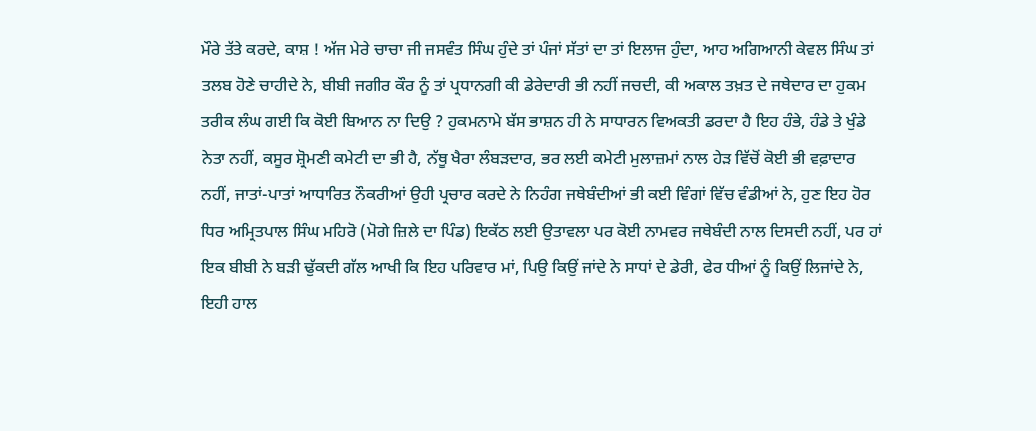ਮੌਰੇ ਤੱਤੇ ਕਰਦੇ, ਕਾਸ਼ ! ਅੱਜ ਮੇਰੇ ਚਾਚਾ ਜੀ ਜਸਵੰਤ ਸਿੰਘ ਹੁੰਦੇ ਤਾਂ ਪੰਜਾਂ ਸੱਤਾਂ ਦਾ ਤਾਂ ਇਲਾਜ ਹੁੰਦਾ, ਆਹ ਅਗਿਆਨੀ ਕੇਵਲ ਸਿੰਘ ਤਾਂ ਤਲਬ ਹੋਣੇ ਚਾਹੀਦੇ ਨੇ, ਬੀਬੀ ਜਗੀਰ ਕੌਰ ਨੂੰ ਤਾਂ ਪ੍ਰਧਾਨਗੀ ਕੀ ਡੇਰੇਦਾਰੀ ਭੀ ਨਹੀਂ ਜਚਦੀ, ਕੀ ਅਕਾਲ ਤਖ਼ਤ ਦੇ ਜਥੇਦਾਰ ਦਾ ਹੁਕਮ ਤਰੀਕ ਲੰਘ ਗਈ ਕਿ ਕੋਈ ਬਿਆਨ ਨਾ ਦਿਉ ? ਹੁਕਮਨਾਮੇ ਬੱਸ ਭਾਸ਼ਨ ਹੀ ਨੇ ਸਾਧਾਰਨ ਵਿਅਕਤੀ ਡਰਦਾ ਹੈ ਇਹ ਹੰਭੇ, ਹੰਡੇ ਤੇ ਖੁੰਡੇ ਨੇਤਾ ਨਹੀਂ, ਕਸੂਰ ਸ਼੍ਰੋਮਣੀ ਕਮੇਟੀ ਦਾ ਭੀ ਹੈ, ਨੱਥੂ ਖੈਰਾ ਲੰਬੜਦਾਰ, ਭਰ ਲਈ ਕਮੇਟੀ ਮੁਲਾਜ਼ਮਾਂ ਨਾਲ ਹੇੜ ਵਿੱਚੋਂ ਕੋਈ ਭੀ ਵਫ਼ਾਦਾਰ ਨਹੀਂ, ਜਾਤਾਂ-ਪਾਤਾਂ ਆਧਾਰਿਤ ਨੌਕਰੀਆਂ ਉਹੀ ਪ੍ਰਚਾਰ ਕਰਦੇ ਨੇ ਨਿਹੰਗ ਜਥੇਬੰਦੀਆਂ ਭੀ ਕਈ ਵਿੰਗਾਂ ਵਿੱਚ ਵੰਡੀਆਂ ਨੇ, ਹੁਣ ਇਹ ਹੋਰ ਧਿਰ ਅਮ੍ਰਿਤਪਾਲ ਸਿੰਘ ਮਹਿਰੋ (ਮੋਗੇ ਜ਼ਿਲੇ ਦਾ ਪਿੰਡ) ਇਕੱਠ ਲਈ ਉਤਾਵਲਾ ਪਰ ਕੋਈ ਨਾਮਵਰ ਜਥੇਬੰਦੀ ਨਾਲ ਦਿਸਦੀ ਨਹੀਂ, ਪਰ ਹਾਂ ਇਕ ਬੀਬੀ ਨੇ ਬੜੀ ਢੁੱਕਦੀ ਗੱਲ ਆਖੀ ਕਿ ਇਹ ਪਰਿਵਾਰ ਮਾਂ, ਪਿਉ ਕਿਉਂ ਜਾਂਦੇ ਨੇ ਸਾਧਾਂ ਦੇ ਡੇਰੀ, ਫੇਰ ਧੀਆਂ ਨੂੰ ਕਿਉਂ ਲਿਜਾਂਦੇ ਨੇ, ਇਹੀ ਹਾਲ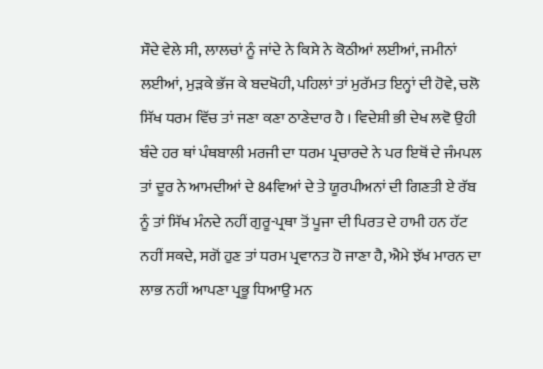ਸੌਦੇ ਵੇਲੇ ਸੀ, ਲਾਲਚਾਂ ਨੂੰ ਜਾਂਦੇ ਨੇ ਕਿਸੇ ਨੇ ਕੋਠੀਆਂ ਲਈਆਂ, ਜਮੀਨਾਂ ਲਈਆਂ, ਮੁੜਕੇ ਭੱਜ ਕੇ ਬਦਖੋਹੀ, ਪਹਿਲਾਂ ਤਾਂ ਮੁਰੱਮਤ ਇਨ੍ਹਾਂ ਦੀ ਹੋਵੇ, ਚਲੋ ਸਿੱਖ ਧਰਮ ਵਿੱਚ ਤਾਂ ਜਣਾ ਕਣਾ ਠਾਣੇਦਾਰ ਹੈ । ਵਿਦੇਸ਼ੀ ਭੀ ਦੇਖ ਲਵੋ ਉਹੀ ਬੰਦੇ ਹਰ ਥਾਂ ਪੰਥਬਾਲੀ ਮਰਜੀ ਦਾ ਧਰਮ ਪ੍ਰਚਾਰਦੇ ਨੇ ਪਰ ਇਥੋਂ ਦੇ ਜੰਮਪਲ ਤਾਂ ਦੂਰ ਨੇ ਆਮਦੀਆਂ ਦੇ 84ਵਿਆਂ ਦੇ ਤੇ ਯੂਰਪੀਅਨਾਂ ਦੀ ਗਿਣਤੀ ਏ ਰੱਬ ਨੂੰ ਤਾਂ ਸਿੱਖ ਮੰਨਦੇ ਨਹੀਂ ਗੁਰੂ-ਪ੍ਰਥਾ ਤੋਂ ਪੂਜਾ ਦੀ ਪਿਰਤ ਦੇ ਹਾਮੀ ਹਨ ਹੱਟ ਨਹੀਂ ਸਕਦੇ, ਸਗੋਂ ਹੁਣ ਤਾਂ ਧਰਮ ਪ੍ਰਵਾਨਤ ਹੋ ਜਾਣਾ ਹੈ, ਐਮੇ ਝੱਖ ਮਾਰਨ ਦਾ ਲਾਭ ਨਹੀਂ ਆਪਣਾ ਪ੍ਰਭੂ ਧਿਆਉ ਮਨ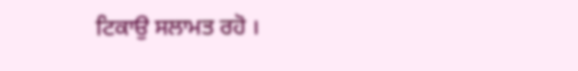ਟਿਕਾਉ ਸਲਾਮਤ ਰਹੋ ।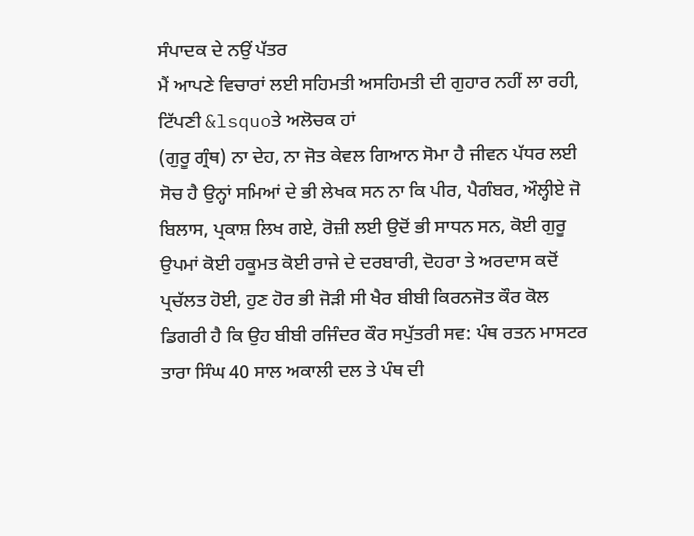ਸੰਪਾਦਕ ਦੇ ਨਉਂ ਪੱਤਰ
ਮੈਂ ਆਪਣੇ ਵਿਚਾਰਾਂ ਲਈ ਸਹਿਮਤੀ ਅਸਹਿਮਤੀ ਦੀ ਗੁਹਾਰ ਨਹੀਂ ਲਾ ਰਹੀ, ਟਿੱਪਣੀ &lsquoਤੇ ਅਲੋਚਕ ਹਾਂ
(ਗੁਰੂ ਗ੍ਰੰਥ) ਨਾ ਦੇਹ, ਨਾ ਜੋਤ ਕੇਵਲ ਗਿਆਨ ਸੋਮਾ ਹੈ ਜੀਵਨ ਪੱਧਰ ਲਈ ਸੋਚ ਹੈ ਉਨ੍ਹਾਂ ਸਮਿਆਂ ਦੇ ਭੀ ਲੇਖਕ ਸਨ ਨਾ ਕਿ ਪੀਰ, ਪੈਗੰਬਰ, ਔਲ੍ਹੀਏ ਜੋ ਬਿਲਾਸ, ਪ੍ਰਕਾਸ਼ ਲਿਖ ਗਏ, ਰੋਜ਼ੀ ਲਈ ਉਦੋਂ ਭੀ ਸਾਧਨ ਸਨ, ਕੋਈ ਗੁਰੂ ਉਪਮਾਂ ਕੋਈ ਹਕੂਮਤ ਕੋਈ ਰਾਜੇ ਦੇ ਦਰਬਾਰੀ, ਦੋਹਰਾ ਤੇ ਅਰਦਾਸ ਕਦੋਂ ਪ੍ਰਚੱਲਤ ਹੋਈ, ਹੁਣ ਹੋਰ ਭੀ ਜੋੜੀ ਸੀ ਖੈਰ ਬੀਬੀ ਕਿਰਨਜੋਤ ਕੌਰ ਕੋਲ ਡਿਗਰੀ ਹੈ ਕਿ ਉਹ ਬੀਬੀ ਰਜਿੰਦਰ ਕੌਰ ਸਪੁੱਤਰੀ ਸਵ: ਪੰਥ ਰਤਨ ਮਾਸਟਰ ਤਾਰਾ ਸਿੰਘ 40 ਸਾਲ ਅਕਾਲੀ ਦਲ ਤੇ ਪੰਥ ਦੀ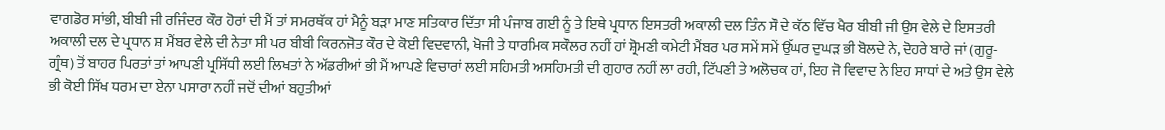ਵਾਗਡੋਰ ਸਾਂਭੀ, ਬੀਬੀ ਜੀ ਰਜਿੰਦਰ ਕੌਰ ਹੋਰਾਂ ਦੀ ਮੈਂ ਤਾਂ ਸਮਰਥੱਕ ਹਾਂ ਮੈਨੂੰ ਬੜਾ ਮਾਣ ਸਤਿਕਾਰ ਦਿੱਤਾ ਸੀ ਪੰਜਾਬ ਗਈ ਨੂੰ ਤੇ ਇਥੇ ਪ੍ਰਧਾਨ ਇਸਤਰੀ ਅਕਾਲੀ ਦਲ ਤਿੰਨ ਸੌ ਦੇ ਕੱਠ ਵਿੱਚ ਖੈਰ ਬੀਬੀ ਜੀ ਉਸ ਵੇਲੇ ਦੇ ਇਸਤਰੀ ਅਕਾਲੀ ਦਲ ਦੇ ਪ੍ਰਧਾਨ ਸ਼ ਮੈਂਬਰ ਵੇਲੇ ਦੀ ਨੇਤਾ ਸੀ ਪਰ ਬੀਬੀ ਕਿਰਨਜੋਤ ਕੌਰ ਦੇ ਕੋਈ ਵਿਦਵਾਨੀ, ਖੋਜੀ ਤੇ ਧਾਰਮਿਕ ਸਕੌਲਰ ਨਹੀਂ ਹਾਂ ਸ਼੍ਰੋਮਣੀ ਕਮੇਟੀ ਮੈਂਬਰ ਪਰ ਸਮੇਂ ਸਮੇਂ ਉੱਘਰ ਦੁਘੜ ਭੀ ਬੋਲਦੇ ਨੇ, ਦੋਹਰੇ ਬਾਰੇ ਜਾਂ (ਗੁਰੂ-ਗ੍ਰੰਥ) ਤੋਂ ਬਾਹਰ ਪਿਰਤਾਂ ਤਾਂ ਆਪਣੀ ਪ੍ਰਸਿੱਧੀ ਲਈ ਲਿਖਤਾਂ ਨੇ ਅੱਡਰੀਆਂ ਭੀ ਮੈਂ ਆਪਣੇ ਵਿਚਾਰਾਂ ਲਈ ਸਹਿਮਤੀ ਅਸਹਿਮਤੀ ਦੀ ਗੁਹਾਰ ਨਹੀਂ ਲਾ ਰਹੀ, ਟਿੱਪਣੀ ਤੇ ਅਲੋਚਕ ਹਾਂ, ਇਹ ਜੋ ਵਿਵਾਦ ਨੇ ਇਹ ਸਾਧਾਂ ਦੇ ਅਤੇ ਉਸ ਵੇਲੇ ਭੀ ਕੋਈ ਸਿੱਖ ਧਰਮ ਦਾ ਏਨਾ ਪਸਾਰਾ ਨਹੀਂ ਜਦੋਂ ਦੀਆਂ ਬਹੁਤੀਆਂ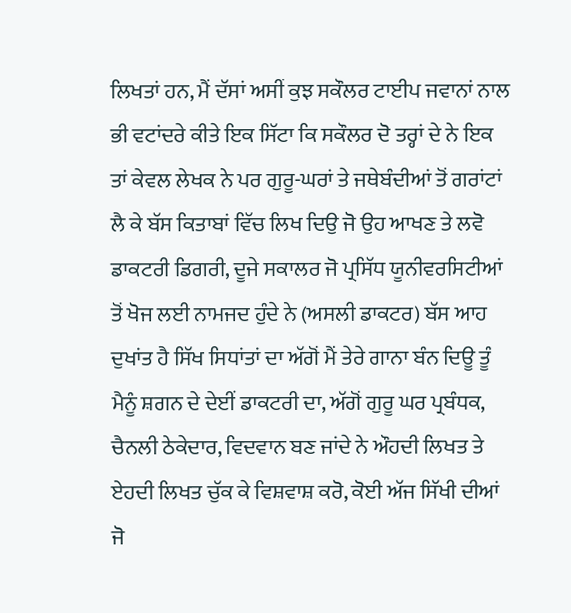ਲਿਖਤਾਂ ਹਨ, ਮੈਂ ਦੱਸਾਂ ਅਸੀਂ ਕੁਝ ਸਕੌਲਰ ਟਾਈਪ ਜਵਾਨਾਂ ਨਾਲ ਭੀ ਵਟਾਂਦਰੇ ਕੀਤੇ ਇਕ ਸਿੱਟਾ ਕਿ ਸਕੌਲਰ ਦੋ ਤਰ੍ਹਾਂ ਦੇ ਨੇ ਇਕ ਤਾਂ ਕੇਵਲ ਲੇਖਕ ਨੇ ਪਰ ਗੁਰੂ-ਘਰਾਂ ਤੇ ਜਥੇਬੰਦੀਆਂ ਤੋਂ ਗਰਾਂਟਾਂ ਲੈ ਕੇ ਬੱਸ ਕਿਤਾਬਾਂ ਵਿੱਚ ਲਿਖ ਦਿਉ ਜੋ ਉਹ ਆਖਣ ਤੇ ਲਵੋ ਡਾਕਟਰੀ ਡਿਗਰੀ, ਦੂਜੇ ਸਕਾਲਰ ਜੋ ਪ੍ਰਸਿੱਧ ਯੂਨੀਵਰਸਿਟੀਆਂ ਤੋਂ ਖੋਜ ਲਈ ਨਾਮਜਦ ਹੁੰਦੇ ਨੇ (ਅਸਲੀ ਡਾਕਟਰ) ਬੱਸ ਆਹ ਦੁਖਾਂਤ ਹੈ ਸਿੱਖ ਸਿਧਾਂਤਾਂ ਦਾ ਅੱਗੋਂ ਮੈਂ ਤੇਰੇ ਗਾਨਾ ਬੰਨ ਦਿਊ ਤੂੰ ਮੈਨੂੰ ਸ਼ਗਨ ਦੇ ਦੇਈਂ ਡਾਕਟਰੀ ਦਾ, ਅੱਗੋਂ ਗੁਰੂ ਘਰ ਪ੍ਰਬੰਧਕ, ਚੈਨਲੀ ਠੇਕੇਦਾਰ, ਵਿਦਵਾਨ ਬਣ ਜਾਂਦੇ ਨੇ ਔਹਦੀ ਲਿਖਤ ਤੇ ਏਹਦੀ ਲਿਖਤ ਚੁੱਕ ਕੇ ਵਿਸ਼ਵਾਸ਼ ਕਰੋ, ਕੋਈ ਅੱਜ ਸਿੱਖੀ ਦੀਆਂ ਜੋ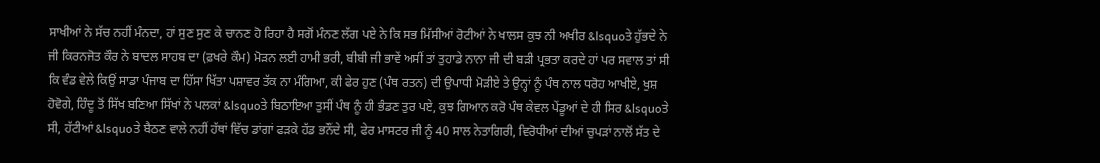ਸਾਖੀਆਂ ਨੇ ਸੱਚ ਨਹੀਂ ਮੰਨਦਾ, ਹਾਂ ਸੁਣ ਸੁਣ ਕੇ ਚਾਨਣ ਹੋ ਰਿਹਾ ਹੈ ਸਗੋਂ ਮੰਨਣ ਲੱਗ ਪਏ ਨੇ ਕਿ ਸਭ ਮਿੱਸੀਆਂ ਰੋਟੀਆਂ ਨੇ ਖਾਲਸ ਕੁਝ ਨੀ ਅਖੀਰ &lsquoਤੇ ਹੁੱਭਦੇ ਨੇ ਜੀ ਕਿਰਨਜੋਤ ਕੌਰ ਨੇ ਬਾਦਲ ਸਾਹਬ ਦਾ (ਫ਼ਖਰੇ ਕੌਮ) ਮੋੜਨ ਲਈ ਹਾਮੀ ਭਰੀ, ਬੀਬੀ ਜੀ ਭਾਵੇਂ ਅਸੀਂ ਤਾਂ ਤੁਹਾਡੇ ਨਾਨਾ ਜੀ ਦੀ ਬੜੀ ਪ੍ਰਭਤਾ ਕਰਦੇ ਹਾਂ ਪਰ ਸਵਾਲ ਤਾਂ ਸੀ ਕਿ ਵੰਡ ਵੇਲੇ ਕਿਉਂ ਸਾਡਾ ਪੰਜਾਬ ਦਾ ਹਿੱਸਾ ਖਿੱਤਾ ਪਸ਼ਾਵਰ ਤੱਕ ਨਾ ਮੰਗਿਆ, ਕੀ ਫੇਰ ਹੁਣ (ਪੰਥ ਰਤਨ) ਦੀ ਉਪਾਧੀ ਮੋੜੀਏ ਤੇ ਉਨ੍ਹਾਂ ਨੂੰ ਪੰਥ ਨਾਲ ਧਰੋਹ ਆਖੀਏ, ਖੁਸ਼ ਹੋਵੋਗੇ, ਹਿੰਦੂ ਤੋਂ ਸਿੱਖ ਬਣਿਆ ਸਿੱਖਾਂ ਨੇ ਪਲਕਾਂ &lsquoਤੇ ਬਿਠਾਇਆ ਤੁਸੀਂ ਪੰਥ ਨੂੰ ਹੀ ਭੰਡਣ ਤੁਰ ਪਏ, ਕੁਝ ਗਿਆਨ ਕਰੋ ਪੰਥ ਕੇਵਲ ਪੇਂਡੂਆਂ ਦੇ ਹੀ ਸਿਰ &lsquoਤੇ ਸੀ, ਹੱਟੀਆਂ &lsquoਤੇ ਬੈਠਣ ਵਾਲੇ ਨਹੀਂ ਹੱਥਾਂ ਵਿੱਚ ਡਾਂਗਾਂ ਫੜਕੇ ਹੱਡ ਭਨੌਂਦੇ ਸੀ, ਫੇਰ ਮਾਸਟਰ ਜੀ ਨੂੰ 40 ਸਾਲ ਨੇਤਾਗਿਰੀ, ਵਿਰੋਧੀਆਂ ਦੀਆਂ ਚੁਪੜਾਂ ਨਾਲੋਂ ਸੱਤ ਦੇ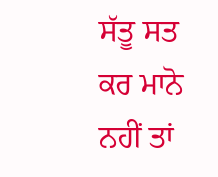ਸੱਤੂ ਸਤ ਕਰ ਮਾਨੋ ਨਹੀਂ ਤਾਂ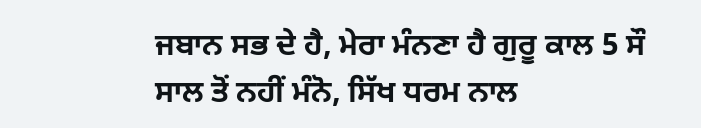ਜਬਾਨ ਸਭ ਦੇ ਹੈ, ਮੇਰਾ ਮੰਨਣਾ ਹੈ ਗੁਰੂ ਕਾਲ 5 ਸੌ ਸਾਲ ਤੋਂ ਨਹੀਂ ਮੰਨੋ, ਸਿੱਖ ਧਰਮ ਨਾਲ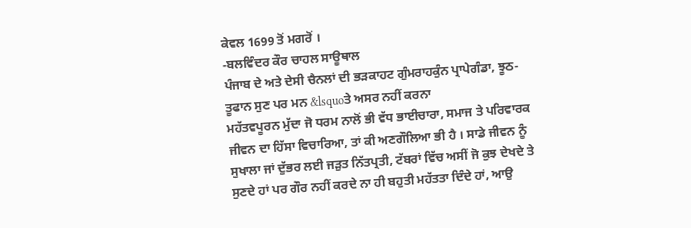ਕੇਵਲ 1699 ਤੋਂ ਮਗਰੋਂ ।
-ਬਲਵਿੰਦਰ ਕੌਰ ਚਾਹਲ ਸਾਊਥਾਲ
ਪੰਜਾਬ ਦੇ ਅਤੇ ਦੇਸੀ ਚੈਨਲਾਂ ਦੀ ਭੜਕਾਹਟ ਗੁੰਮਰਾਹਕੁੰਨ ਪ੍ਰਾਪੇਗੰਡਾ, ਝੂਠ-ਤੂਫਾਨ ਸੁਣ ਪਰ ਮਨ &lsquoਤੇ ਅਸਰ ਨਹੀਂ ਕਰਨਾ
ਮਹੱਤਵਪੂਰਨ ਮੁੱਦਾ ਜੋ ਧਰਮ ਨਾਲੋਂ ਭੀ ਵੱਧ ਭਾਈਚਾਰਾ, ਸਮਾਜ ਤੇ ਪਰਿਵਾਰਕ ਜੀਵਨ ਦਾ ਹਿੱਸਾ ਵਿਚਾਰਿਆ, ਤਾਂ ਕੀ ਅਣਗੌਲਿਆ ਭੀ ਹੈ । ਸਾਡੇ ਜੀਵਨ ਨੂੰ ਸੁਖਾਲਾ ਜਾਂ ਦੁੱਭਰ ਲਈ ਜੜੁਤ ਨਿੱਤਪ੍ਰਤੀ, ਟੱਬਰਾਂ ਵਿੱਚ ਅਸੀਂ ਜੋ ਕੁਝ ਦੇਖਦੇ ਤੇ ਸੁਣਦੇ ਹਾਂ ਪਰ ਗੌਰ ਨਹੀਂ ਕਰਦੇ ਨਾ ਹੀ ਬਹੁਤੀ ਮਹੱਤਤਾ ਦਿੰਦੇ ਹਾਂ, ਆਉ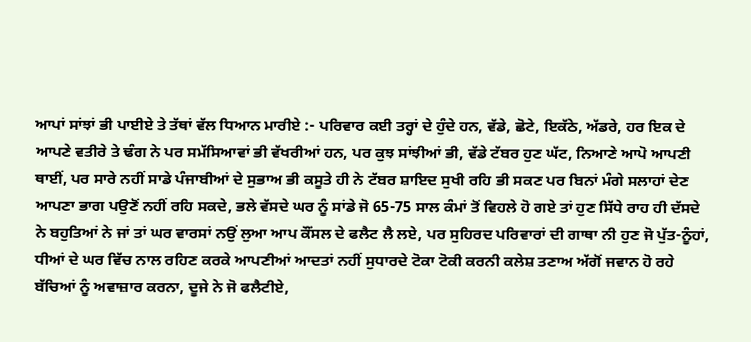ਆਪਾਂ ਸਾਂਝਾਂ ਭੀ ਪਾਈਏ ਤੇ ਤੱਥਾਂ ਵੱਲ ਧਿਆਨ ਮਾਰੀਏ :- ਪਰਿਵਾਰ ਕਈ ਤਰ੍ਹਾਂ ਦੇ ਹੁੰਦੇ ਹਨ, ਵੱਡੇ, ਛੋਟੇ, ਇਕੱਠੇ, ਅੱਡਰੇ, ਹਰ ਇਕ ਦੇ ਆਪਣੇ ਵਤੀਰੇ ਤੇ ਢੰਗ ਨੇ ਪਰ ਸਮੱਸਿਆਵਾਂ ਭੀ ਵੱਖਰੀਆਂ ਹਨ, ਪਰ ਕੁਝ ਸਾਂਝੀਆਂ ਭੀ, ਵੱਡੇ ਟੱਬਰ ਹੁਣ ਘੱਟ, ਨਿਆਣੇ ਆਪੋ ਆਪਣੀ ਥਾਈਂ, ਪਰ ਸਾਰੇ ਨਹੀਂ ਸਾਡੇ ਪੰਜਾਬੀਆਂ ਦੇ ਸੁਭਾਅ ਭੀ ਕਸੂਤੇ ਹੀ ਨੇ ਟੱਬਰ ਸ਼ਾਇਦ ਸੁਖੀ ਰਹਿ ਭੀ ਸਕਣ ਪਰ ਬਿਨਾਂ ਮੰਗੇ ਸਲਾਹਾਂ ਦੇਣ ਆਪਣਾ ਭਾਗ ਪਉਣੋਂ ਨਹੀਂ ਰਹਿ ਸਕਦੇ, ਭਲੇ ਵੱਸਦੇ ਘਰ ਨੂੰ ਸਾਂਡੇ ਜੋ 65-75 ਸਾਲ ਕੰਮਾਂ ਤੋਂ ਵਿਹਲੇ ਹੋ ਗਏ ਤਾਂ ਹੁਣ ਸਿੱਧੇ ਰਾਹ ਹੀ ਦੱਸਦੇ ਨੇ ਬਹੁਤਿਆਂ ਨੇ ਜਾਂ ਤਾਂ ਘਰ ਵਾਰਸਾਂ ਨਉਂ ਲੁਆ ਆਪ ਕੌਂਸਲ ਦੇ ਫਲੈਟ ਲੈ ਲਏ, ਪਰ ਸੁਹਿਰਦ ਪਰਿਵਾਰਾਂ ਦੀ ਗਾਥਾ ਨੀ ਹੁਣ ਜੋ ਪੁੱਤ-ਨੂੰਹਾਂ, ਧੀਆਂ ਦੇ ਘਰ ਵਿੱਚ ਨਾਲ ਰਹਿਣ ਕਰਕੇ ਆਪਣੀਆਂ ਆਦਤਾਂ ਨਹੀਂ ਸੁਧਾਰਦੇ ਟੋਕਾ ਟੋਕੀ ਕਰਨੀ ਕਲੇਸ਼ ਤਣਾਅ ਅੱਗੋਂ ਜਵਾਨ ਹੋ ਰਹੇ ਬੱਚਿਆਂ ਨੂੰ ਅਵਾਜ਼ਾਰ ਕਰਨਾ, ਦੂਜੇ ਨੇ ਜੋ ਫਲੈਟੀਏ,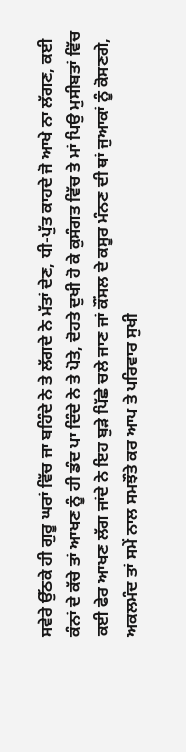ਸਵੇਰੇ ਉੱਠਕੇ ਹੀ ਗੁਰੂ ਘਰਾਂ ਵਿੱਚ ਜਾ ਬਹਿੰਦੇ ਨੇ ਤੇ ਲੱਗਦੇ ਨੇ ਮੱਤਾਂ ਦੇਣ, ਧੀ-ਪੁੱਤ ਕਾਹਦੇ ਜੋ ਆਖੇ ਨਾ ਲੱਗਣ, ਕਈ ਕੰਨਾਂ ਦੇ ਕੱਚੇ ਤਾਂ ਆਖਣ ਨੂੰ ਹੀ ਡੰਦ ਪਾ ਦਿੰਦੇ ਨੇ ਤੇ ਪੋਤੇ, ਦੋਹਤੇ ਦੁਖੀ ਹੋ ਕੇ ਕੁਸੰਗਤ ਵਿੱਚ ਤੇ ਮਾਂ ਪਿਉ ਮੁਸੀਬਤਾਂ ਵਿੱਚ ਕਈ ਫੇਰ ਆਖਣ ਲੱਗ ਜਾਂਦੇ ਨੇ ਇਹ ਬੁੜੇ ਪਿੱਛੇ ਚਲੇ ਜਾਣ ਜਾਂ ਕੌਂਸਲ ਦੇ ਕਸੂਰ ਮੰਨਣ ਦੀ ਥਾਂ ਜੁਆਕਾਂ ਨੂੰ ਕੋਸਣਗੇ, ਅਕਲਮੰਦ ਤਾਂ ਸਮੇਂ ਨਾਲ ਸਮਝੌਤੇ ਕਰ ਆਪ ਤੇ ਪਰਿਵਾਰ ਸੁਖੀ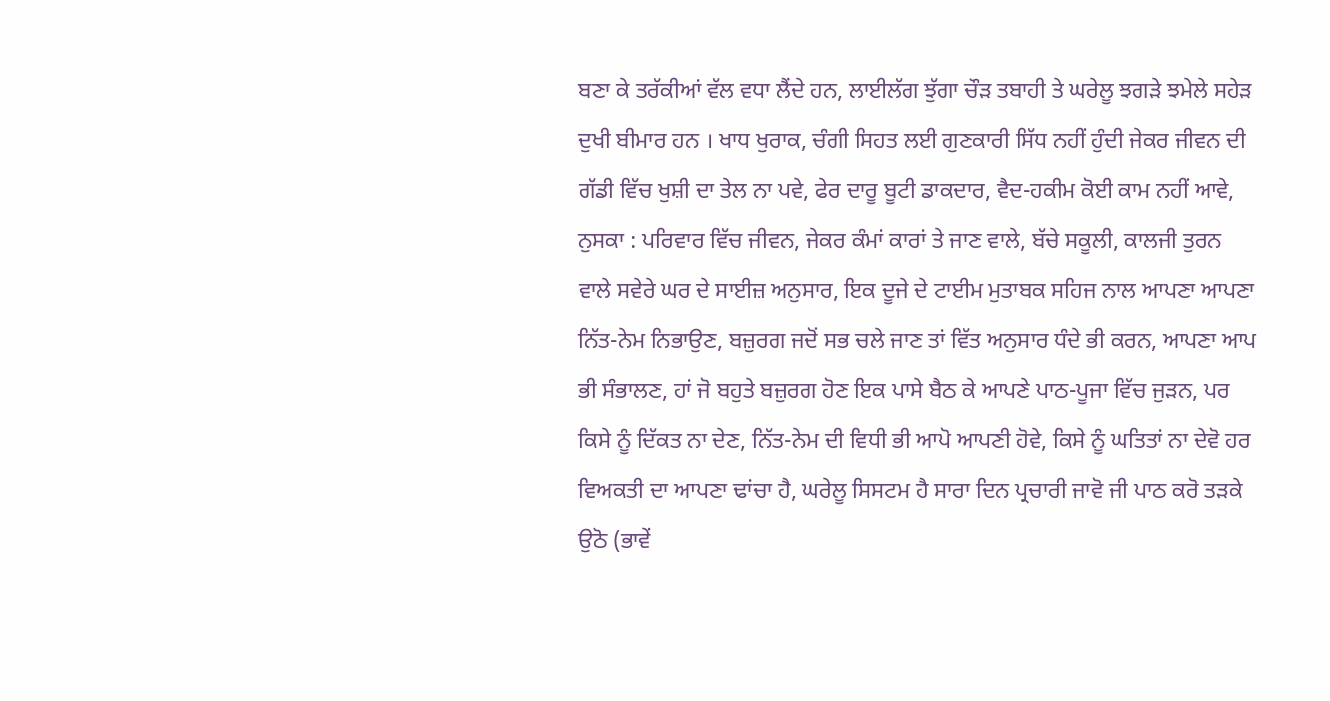ਬਣਾ ਕੇ ਤਰੱਕੀਆਂ ਵੱਲ ਵਧਾ ਲੈਂਦੇ ਹਨ, ਲਾਈਲੱਗ ਝੁੱਗਾ ਚੌੜ ਤਬਾਹੀ ਤੇ ਘਰੇਲੂ ਝਗੜੇ ਝਮੇਲੇ ਸਹੇੜ ਦੁਖੀ ਬੀਮਾਰ ਹਨ । ਖਾਧ ਖੁਰਾਕ, ਚੰਗੀ ਸਿਹਤ ਲਈ ਗੁਣਕਾਰੀ ਸਿੱਧ ਨਹੀਂ ਹੁੰਦੀ ਜੇਕਰ ਜੀਵਨ ਦੀ ਗੱਡੀ ਵਿੱਚ ਖੁਸ਼ੀ ਦਾ ਤੇਲ ਨਾ ਪਵੇ, ਫੇਰ ਦਾਰੂ ਬੂਟੀ ਡਾਕਦਾਰ, ਵੈਦ-ਹਕੀਮ ਕੋਈ ਕਾਮ ਨਹੀਂ ਆਵੇ, ਨੁਸਕਾ : ਪਰਿਵਾਰ ਵਿੱਚ ਜੀਵਨ, ਜੇਕਰ ਕੰਮਾਂ ਕਾਰਾਂ ਤੇ ਜਾਣ ਵਾਲੇ, ਬੱਚੇ ਸਕੂਲੀ, ਕਾਲਜੀ ਤੁਰਨ ਵਾਲੇ ਸਵੇਰੇ ਘਰ ਦੇ ਸਾਈਜ਼ ਅਨੁਸਾਰ, ਇਕ ਦੂਜੇ ਦੇ ਟਾਈਮ ਮੁਤਾਬਕ ਸਹਿਜ ਨਾਲ ਆਪਣਾ ਆਪਣਾ ਨਿੱਤ-ਨੇਮ ਨਿਭਾਉਣ, ਬਜ਼ੁਰਗ ਜਦੋਂ ਸਭ ਚਲੇ ਜਾਣ ਤਾਂ ਵਿੱਤ ਅਨੁਸਾਰ ਧੰਦੇ ਭੀ ਕਰਨ, ਆਪਣਾ ਆਪ ਭੀ ਸੰਭਾਲਣ, ਹਾਂ ਜੋ ਬਹੁਤੇ ਬਜ਼ੁਰਗ ਹੋਣ ਇਕ ਪਾਸੇ ਬੈਠ ਕੇ ਆਪਣੇ ਪਾਠ-ਪੂਜਾ ਵਿੱਚ ਜੁੜਨ, ਪਰ ਕਿਸੇ ਨੂੰ ਦਿੱਕਤ ਨਾ ਦੇਣ, ਨਿੱਤ-ਨੇਮ ਦੀ ਵਿਧੀ ਭੀ ਆਪੋ ਆਪਣੀ ਹੋਵੇ, ਕਿਸੇ ਨੂੰ ਘਤਿਤਾਂ ਨਾ ਦੇਵੋ ਹਰ ਵਿਅਕਤੀ ਦਾ ਆਪਣਾ ਢਾਂਚਾ ਹੈ, ਘਰੇਲੂ ਸਿਸਟਮ ਹੈ ਸਾਰਾ ਦਿਨ ਪ੍ਰਚਾਰੀ ਜਾਵੋ ਜੀ ਪਾਠ ਕਰੋ ਤੜਕੇ ਉਠੋ (ਭਾਵੇਂ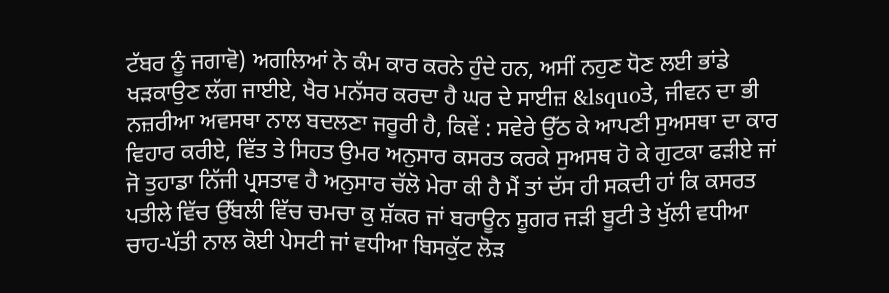ਟੱਬਰ ਨੂੰ ਜਗਾਵੋ) ਅਗਲਿਆਂ ਨੇ ਕੰਮ ਕਾਰ ਕਰਨੇ ਹੁੰਦੇ ਹਨ, ਅਸੀਂ ਨਹੁਣ ਧੋਣ ਲਈ ਭਾਂਡੇ ਖੜਕਾਉਣ ਲੱਗ ਜਾਈਏ, ਖੈਰ ਮਨੱਸਰ ਕਰਦਾ ਹੈ ਘਰ ਦੇ ਸਾਈਜ਼ &lsquoਤੇ, ਜੀਵਨ ਦਾ ਭੀ ਨਜ਼ਰੀਆ ਅਵਸਥਾ ਨਾਲ ਬਦਲਣਾ ਜਰੂਰੀ ਹੈ, ਕਿਵੇਂ : ਸਵੇਰੇ ਉੱਠ ਕੇ ਆਪਣੀ ਸੁਅਸਥਾ ਦਾ ਕਾਰ ਵਿਹਾਰ ਕਰੀਏ, ਵਿੱਤ ਤੇ ਸਿਹਤ ਉਮਰ ਅਨੁਸਾਰ ਕਸਰਤ ਕਰਕੇ ਸੁਅਸਥ ਹੋ ਕੇ ਗੁਟਕਾ ਫੜੀਏ ਜਾਂ ਜੋ ਤੁਹਾਡਾ ਨਿੱਜੀ ਪ੍ਰਸਤਾਵ ਹੈ ਅਨੁਸਾਰ ਚੱਲੋ ਮੇਰਾ ਕੀ ਹੈ ਮੈਂ ਤਾਂ ਦੱਸ ਹੀ ਸਕਦੀ ਹਾਂ ਕਿ ਕਸਰਤ ਪਤੀਲੇ ਵਿੱਚ ਉੱਬਲੀ ਵਿੱਚ ਚਮਚਾ ਕੁ ਸ਼ੱਕਰ ਜਾਂ ਬਰਾਊਨ ਸ਼ੂਗਰ ਜੜੀ ਬੂਟੀ ਤੇ ਖੁੱਲੀ ਵਧੀਆ ਚਾਹ-ਪੱਤੀ ਨਾਲ ਕੋਈ ਪੇਸਟੀ ਜਾਂ ਵਧੀਆ ਬਿਸਕੁੱਟ ਲੋੜ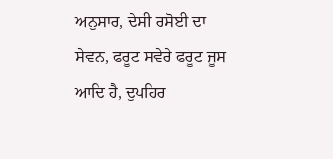ਅਨੁਸਾਰ, ਦੇਸੀ ਰਸੋਈ ਦਾ ਸੇਵਨ, ਫਰੂਟ ਸਵੇਰੇ ਫਰੂਟ ਜੂਸ ਆਦਿ ਹੈ, ਦੁਪਹਿਰ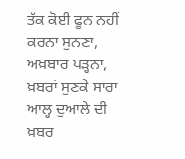ਤੱਕ ਕੋਈ ਫੂਨ ਨਹੀਂ ਕਰਨਾ ਸੁਨਣਾ, ਅਖ਼ਬਾਰ ਪੜ੍ਹਨਾ, ਖ਼ਬਰਾਂ ਸੁਣਕੇ ਸਾਰਾ ਆਲ੍ਹ ਦੁਆਲੇ ਦੀ ਖ਼ਬਰ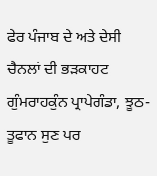ਫੇਰ ਪੰਜਾਬ ਦੇ ਅਤੇ ਦੇਸੀ ਚੈਨਲਾਂ ਦੀ ਭੜਕਾਹਟ ਗੁੰਮਰਾਹਕੁੰਨ ਪ੍ਰਾਪੇਗੰਡਾ, ਝੂਠ-ਤੂਫਾਨ ਸੁਣ ਪਰ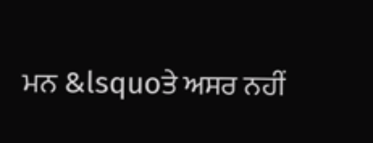ਮਨ &lsquoਤੇ ਅਸਰ ਨਹੀਂ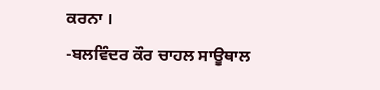ਕਰਨਾ ।
-ਬਲਵਿੰਦਰ ਕੌਰ ਚਾਹਲ ਸਾਊਥਾਲ